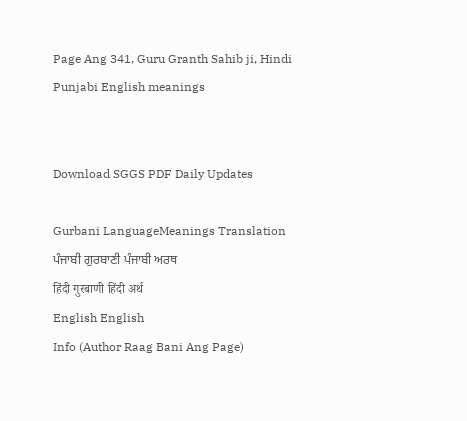Page Ang 341, Guru Granth Sahib ji, Hindi Punjabi English meanings


Download SGGS PDF Daily Updates

Gurbani LanguageMeanings Translation
ਪੰਜਾਬੀ ਗੁਰਬਾਣੀ ਪੰਜਾਬੀ ਅਰਥ
हिंदी गुरबाणी हिंदी अर्थ
English English
Info (Author Raag Bani Ang Page)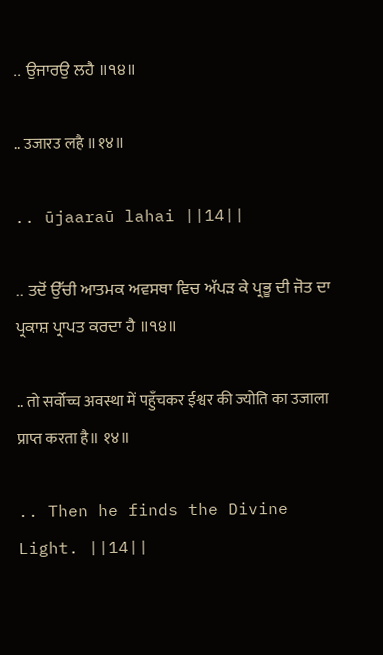.. ਉਜਾਰਉ ਲਹੈ ॥੧੪॥

.. उजारउ लहै ॥१४॥

.. ūjaaraū lahai ||14||

.. ਤਦੋਂ ਉੱਚੀ ਆਤਮਕ ਅਵਸਥਾ ਵਿਚ ਅੱਪੜ ਕੇ ਪ੍ਰਭੂ ਦੀ ਜੋਤ ਦਾ ਪ੍ਰਕਾਸ਼ ਪ੍ਰਾਪਤ ਕਰਦਾ ਹੈ ॥੧੪॥

.. तो सर्वोच्च अवस्था में पहुँचकर ईश्वर की ज्योति का उजाला प्राप्त करता है॥ १४॥

.. Then he finds the Divine Light. ||14||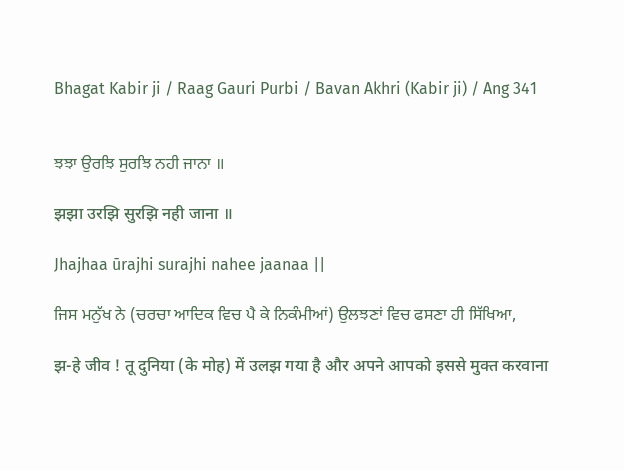Bhagat Kabir ji / Raag Gauri Purbi / Bavan Akhri (Kabir ji) / Ang 341


ਝਝਾ ਉਰਝਿ ਸੁਰਝਿ ਨਹੀ ਜਾਨਾ ॥

झझा उरझि सुरझि नही जाना ॥

Jhajhaa ūrajhi surajhi nahee jaanaa ||

ਜਿਸ ਮਨੁੱਖ ਨੇ (ਚਰਚਾ ਆਦਿਕ ਵਿਚ ਪੈ ਕੇ ਨਿਕੰਮੀਆਂ) ਉਲਝਣਾਂ ਵਿਚ ਫਸਣਾ ਹੀ ਸਿੱਖਿਆ,

झ-हे जीव ! तू दुनिया (के मोह) में उलझ गया है और अपने आपको इससे मुक्त करवाना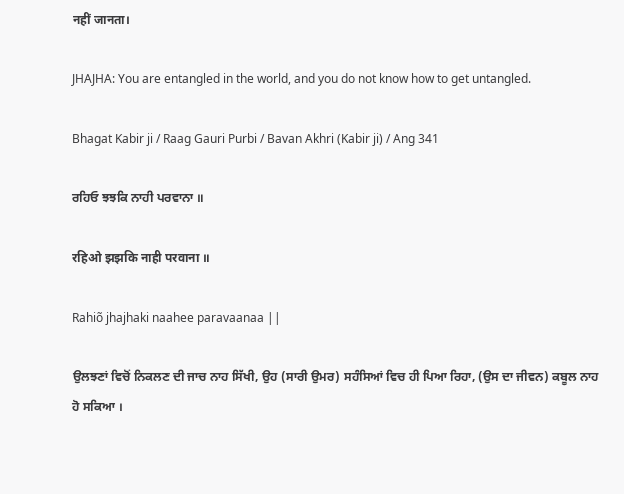नहीं जानता।

JHAJHA: You are entangled in the world, and you do not know how to get untangled.

Bhagat Kabir ji / Raag Gauri Purbi / Bavan Akhri (Kabir ji) / Ang 341

ਰਹਿਓ ਝਝਕਿ ਨਾਹੀ ਪਰਵਾਨਾ ॥

रहिओ झझकि नाही परवाना ॥

Rahiõ jhajhaki naahee paravaanaa ||

ਉਲਝਣਾਂ ਵਿਚੋਂ ਨਿਕਲਣ ਦੀ ਜਾਚ ਨਾਹ ਸਿੱਖੀ, ਉਹ (ਸਾਰੀ ਉਮਰ) ਸਹੰਸਿਆਂ ਵਿਚ ਹੀ ਪਿਆ ਰਿਹਾ, (ਉਸ ਦਾ ਜੀਵਨ) ਕਬੂਲ ਨਾਹ ਹੋ ਸਕਿਆ ।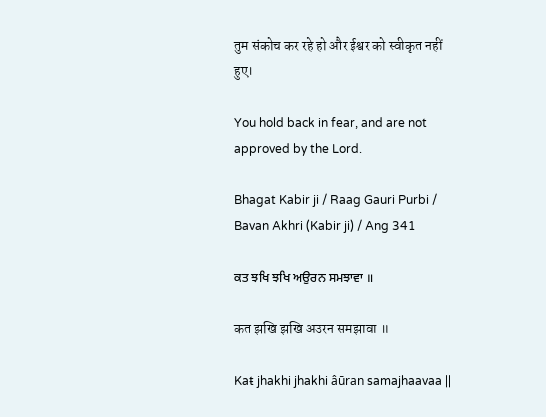तुम संकोच कर रहे हो और ईश्वर को स्वीकृत नहीं हुए।

You hold back in fear, and are not approved by the Lord.

Bhagat Kabir ji / Raag Gauri Purbi / Bavan Akhri (Kabir ji) / Ang 341

ਕਤ ਝਖਿ ਝਖਿ ਅਉਰਨ ਸਮਝਾਵਾ ॥

कत झखि झखि अउरन समझावा ॥

Kaŧ jhakhi jhakhi âūran samajhaavaa ||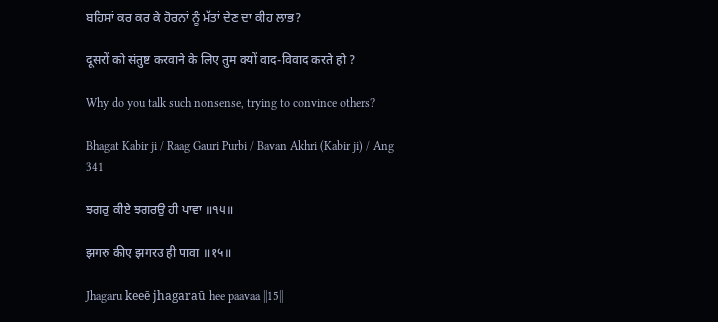ਬਹਿਸਾਂ ਕਰ ਕਰ ਕੇ ਹੋਰਨਾਂ ਨੂੰ ਮੱਤਾਂ ਦੇਣ ਦਾ ਕੀਹ ਲਾਭ?

दूसरों को संतुष्ट करवाने के लिए तुम क्यों वाद-विवाद करते हो ?

Why do you talk such nonsense, trying to convince others?

Bhagat Kabir ji / Raag Gauri Purbi / Bavan Akhri (Kabir ji) / Ang 341

ਝਗਰੁ ਕੀਏ ਝਗਰਉ ਹੀ ਪਾਵਾ ॥੧੫॥

झगरु कीए झगरउ ही पावा ॥१५॥

Jhagaru keeē jhagaraū hee paavaa ||15||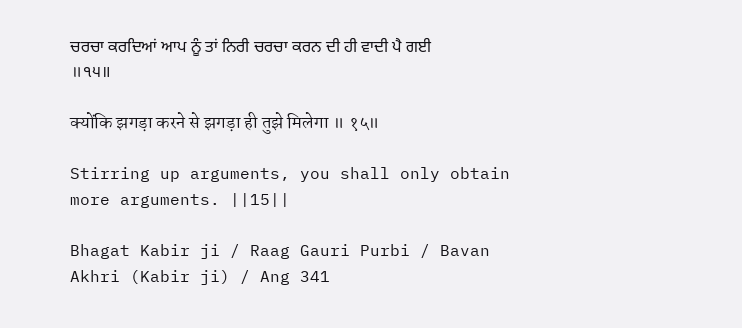ਚਰਚਾ ਕਰਦਿਆਂ ਆਪ ਨੂੰ ਤਾਂ ਨਿਰੀ ਚਰਚਾ ਕਰਨ ਦੀ ਹੀ ਵਾਦੀ ਪੈ ਗਈ ॥੧੫॥

क्योंकि झगड़ा करने से झगड़ा ही तुझे मिलेगा ॥ १५॥

Stirring up arguments, you shall only obtain more arguments. ||15||

Bhagat Kabir ji / Raag Gauri Purbi / Bavan Akhri (Kabir ji) / Ang 341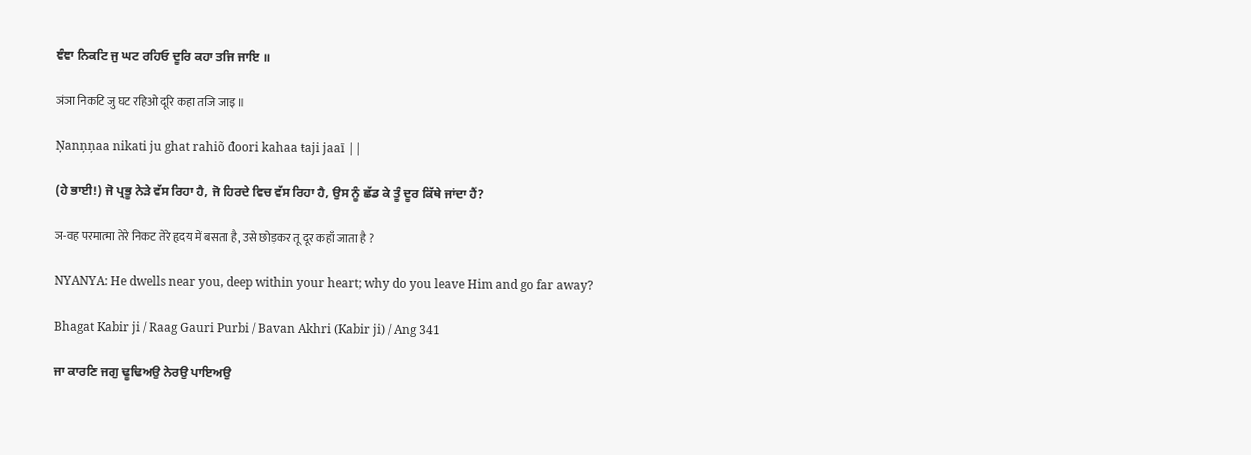ਞੰਞਾ ਨਿਕਟਿ ਜੁ ਘਟ ਰਹਿਓ ਦੂਰਿ ਕਹਾ ਤਜਿ ਜਾਇ ॥

ञंञा निकटि जु घट रहिओ दूरि कहा तजि जाइ ॥

Ņanņņaa nikati ju ghat rahiõ đoori kahaa ŧaji jaaī ||

(ਹੇ ਭਾਈ!) ਜੋ ਪ੍ਰਭੂ ਨੇੜੇ ਵੱਸ ਰਿਹਾ ਹੈ, ਜੋ ਹਿਰਦੇ ਵਿਚ ਵੱਸ ਰਿਹਾ ਹੈ, ਉਸ ਨੂੰ ਛੱਡ ਕੇ ਤੂੰ ਦੂਰ ਕਿੱਥੇ ਜਾਂਦਾ ਹੈਂ?

ञ-वह परमात्मा तेरे निकट तेरे हृदय में बसता है, उसे छोड़कर तू दूर कहाँ जाता है ?

NYANYA: He dwells near you, deep within your heart; why do you leave Him and go far away?

Bhagat Kabir ji / Raag Gauri Purbi / Bavan Akhri (Kabir ji) / Ang 341

ਜਾ ਕਾਰਣਿ ਜਗੁ ਢੂਢਿਅਉ ਨੇਰਉ ਪਾਇਅਉ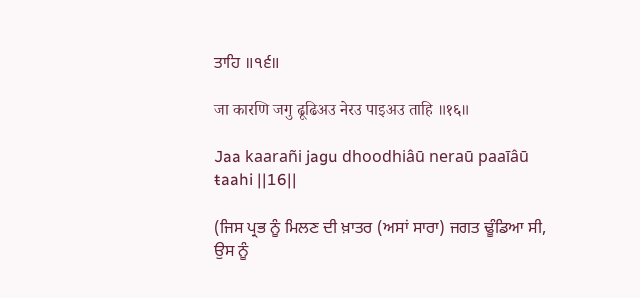ਤਾਹਿ ॥੧੬॥

जा कारणि जगु ढूढिअउ नेरउ पाइअउ ताहि ॥१६॥

Jaa kaarañi jagu dhoodhiâū neraū paaīâū ŧaahi ||16||

(ਜਿਸ ਪ੍ਰਭ ਨੂੰ ਮਿਲਣ ਦੀ ਖ਼ਾਤਰ (ਅਸਾਂ ਸਾਰਾ) ਜਗਤ ਢੂੰਡਿਆ ਸੀ, ਉਸ ਨੂੰ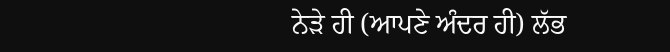ਨੇੜੇ ਹੀ (ਆਪਣੇ ਅੰਦਰ ਹੀ) ਲੱਭ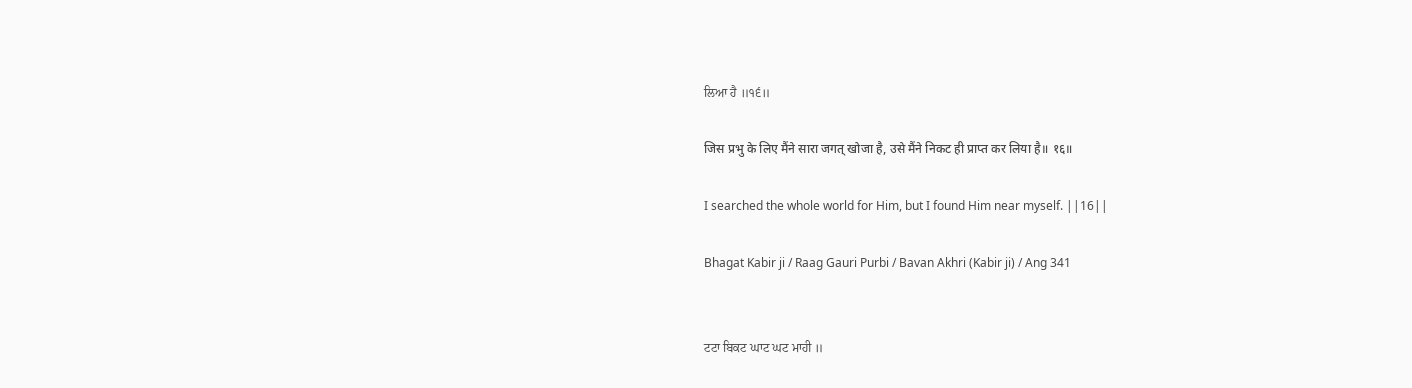ਲਿਆ ਹੈ ॥੧੬॥

जिस प्रभु के लिए मैंने सारा जगत् खोजा है, उसे मैंने निकट ही प्राप्त कर लिया है॥ १६॥

I searched the whole world for Him, but I found Him near myself. ||16||

Bhagat Kabir ji / Raag Gauri Purbi / Bavan Akhri (Kabir ji) / Ang 341


ਟਟਾ ਬਿਕਟ ਘਾਟ ਘਟ ਮਾਹੀ ॥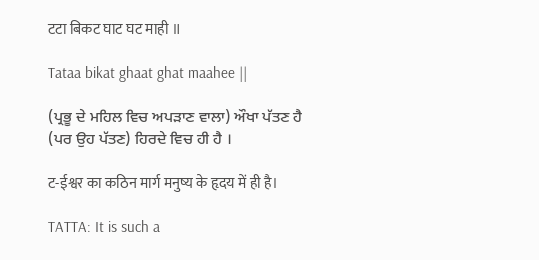टटा बिकट घाट घट माही ॥

Tataa bikat ghaat ghat maahee ||

(ਪ੍ਰਭੂ ਦੇ ਮਹਿਲ ਵਿਚ ਅਪੜਾਣ ਵਾਲਾ) ਔਖਾ ਪੱਤਣ ਹੈ (ਪਰ ਉਹ ਪੱਤਣ) ਹਿਰਦੇ ਵਿਚ ਹੀ ਹੈ ।

ट-ईश्वर का कठिन मार्ग मनुष्य के हृदय में ही है।

TATTA: It is such a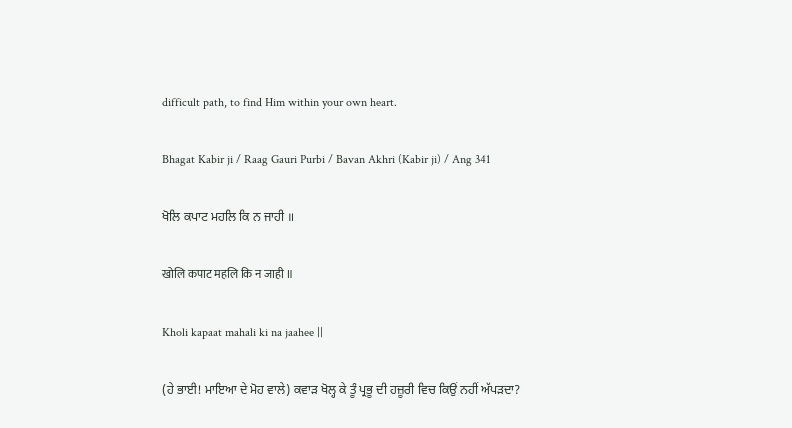difficult path, to find Him within your own heart.

Bhagat Kabir ji / Raag Gauri Purbi / Bavan Akhri (Kabir ji) / Ang 341

ਖੋਲਿ ਕਪਾਟ ਮਹਲਿ ਕਿ ਨ ਜਾਹੀ ॥

खोलि कपाट महलि कि न जाही ॥

Kholi kapaat mahali ki na jaahee ||

(ਹੇ ਭਾਈ! ਮਾਇਆ ਦੇ ਮੋਹ ਵਾਲੇ) ਕਵਾੜ ਖੋਲ੍ਹ ਕੇ ਤੂੰ ਪ੍ਰਭੂ ਦੀ ਹਜ਼ੂਰੀ ਵਿਚ ਕਿਉਂ ਨਹੀਂ ਅੱਪੜਦਾ?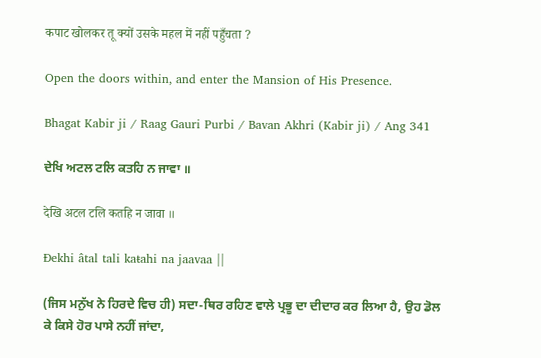कपाट खोलकर तू क्यों उसके महल में नहीं पहुँचता ?

Open the doors within, and enter the Mansion of His Presence.

Bhagat Kabir ji / Raag Gauri Purbi / Bavan Akhri (Kabir ji) / Ang 341

ਦੇਖਿ ਅਟਲ ਟਲਿ ਕਤਹਿ ਨ ਜਾਵਾ ॥

देखि अटल टलि कतहि न जावा ॥

Đekhi âtal tali kaŧahi na jaavaa ||

(ਜਿਸ ਮਨੁੱਖ ਨੇ ਹਿਰਦੇ ਵਿਚ ਹੀ) ਸਦਾ-ਥਿਰ ਰਹਿਣ ਵਾਲੇ ਪ੍ਰਭੂ ਦਾ ਦੀਦਾਰ ਕਰ ਲਿਆ ਹੈ, ਉਹ ਡੋਲ ਕੇ ਕਿਸੇ ਹੋਰ ਪਾਸੇ ਨਹੀਂ ਜਾਂਦਾ,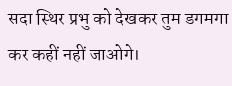सदा स्थिर प्रभु को देखकर तुम डगमगा कर कहीं नहीं जाओगे।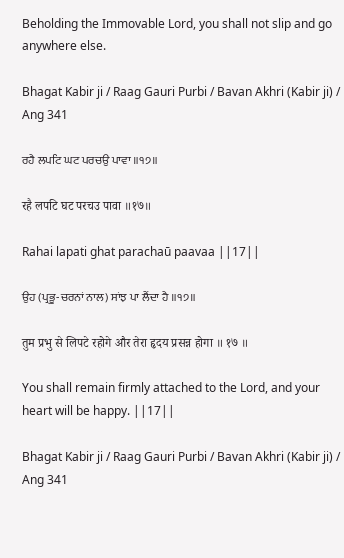Beholding the Immovable Lord, you shall not slip and go anywhere else.

Bhagat Kabir ji / Raag Gauri Purbi / Bavan Akhri (Kabir ji) / Ang 341

ਰਹੈ ਲਪਟਿ ਘਟ ਪਰਚਉ ਪਾਵਾ ॥੧੭॥

रहै लपटि घट परचउ पावा ॥१७॥

Rahai lapati ghat parachaū paavaa ||17||

ਉਹ (ਪ੍ਰਭੂ-ਚਰਨਾਂ ਨਾਲ) ਸਾਂਝ ਪਾ ਲੈਂਦਾ ਹੈ ॥੧੭॥

तुम प्रभु से लिपटे रहोगे और तेरा हृदय प्रसन्न होगा ॥ १७ ॥

You shall remain firmly attached to the Lord, and your heart will be happy. ||17||

Bhagat Kabir ji / Raag Gauri Purbi / Bavan Akhri (Kabir ji) / Ang 341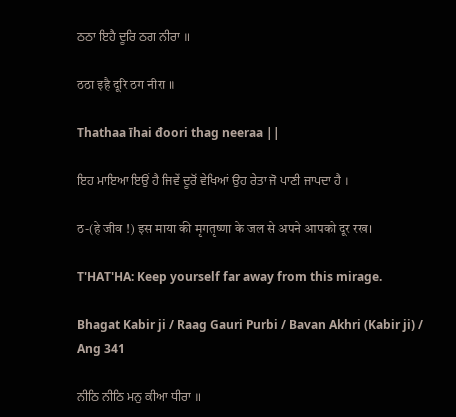ਠਠਾ ਇਹੈ ਦੂਰਿ ਠਗ ਨੀਰਾ ॥

ठठा इहै दूरि ठग नीरा ॥

Thathaa īhai đoori thag neeraa ||

ਇਹ ਮਾਇਆ ਇਉਂ ਹੈ ਜਿਵੇਂ ਦੂਰੋਂ ਵੇਖਿਆਂ ਉਹ ਰੇਤਾ ਜੋ ਪਾਣੀ ਜਾਪਦਾ ਹੈ ।

ठ-(हे जीव !) इस माया की मृगतृष्णा के जल से अपने आपको दूर रख।

T'HAT'HA: Keep yourself far away from this mirage.

Bhagat Kabir ji / Raag Gauri Purbi / Bavan Akhri (Kabir ji) / Ang 341

ਨੀਠਿ ਨੀਠਿ ਮਨੁ ਕੀਆ ਧੀਰਾ ॥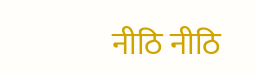नीठि नीठि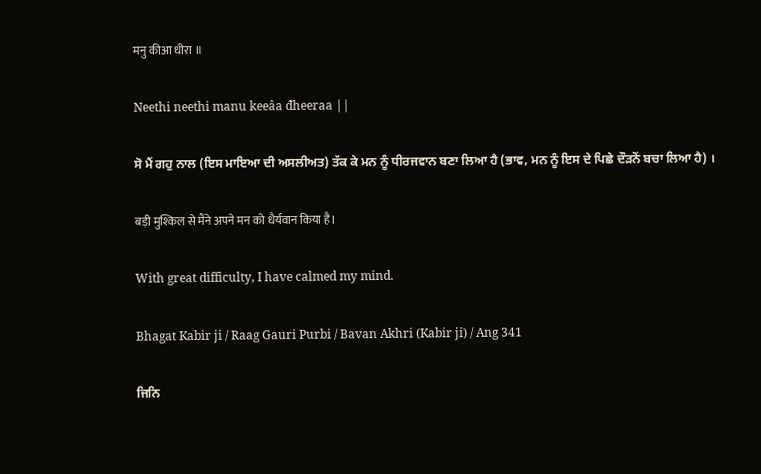मनु कीआ धीरा ॥

Neethi neethi manu keeâa đheeraa ||

ਸੋ ਮੈਂ ਗਹੁ ਨਾਲ (ਇਸ ਮਾਇਆ ਦੀ ਅਸਲੀਅਤ) ਤੱਕ ਕੇ ਮਨ ਨੂੰ ਧੀਰਜਵਾਨ ਬਣਾ ਲਿਆ ਹੈ (ਭਾਵ, ਮਨ ਨੂੰ ਇਸ ਦੇ ਪਿਛੇ ਦੌੜਨੋਂ ਬਚਾ ਲਿਆ ਹੈ) ।

बड़ी मुश्किल से मैंने अपने मन को धैर्यवान किया है।

With great difficulty, I have calmed my mind.

Bhagat Kabir ji / Raag Gauri Purbi / Bavan Akhri (Kabir ji) / Ang 341

ਜਿਨਿ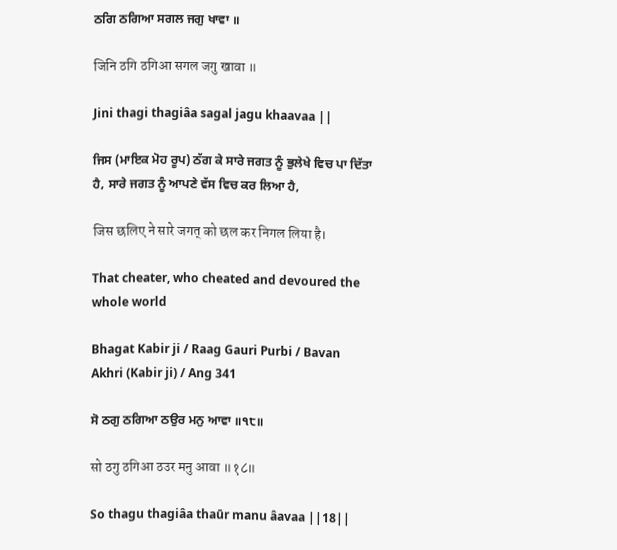ਠਗਿ ਠਗਿਆ ਸਗਲ ਜਗੁ ਖਾਵਾ ॥

जिनि ठगि ठगिआ सगल जगु खावा ॥

Jini thagi thagiâa sagal jagu khaavaa ||

ਜਿਸ (ਮਾਇਕ ਮੋਹ ਰੂਪ) ਠੱਗ ਕੇ ਸਾਰੇ ਜਗਤ ਨੂੰ ਭੁਲੇਖੇ ਵਿਚ ਪਾ ਦਿੱਤਾ ਹੈ, ਸਾਰੇ ਜਗਤ ਨੂੰ ਆਪਣੇ ਵੱਸ ਵਿਚ ਕਰ ਲਿਆ ਹੈ,

जिस छलिए ने सारे जगत् को छल कर निगल लिया है।

That cheater, who cheated and devoured the whole world

Bhagat Kabir ji / Raag Gauri Purbi / Bavan Akhri (Kabir ji) / Ang 341

ਸੋ ਠਗੁ ਠਗਿਆ ਠਉਰ ਮਨੁ ਆਵਾ ॥੧੮॥

सो ठगु ठगिआ ठउर मनु आवा ॥१८॥

So thagu thagiâa thaūr manu âavaa ||18||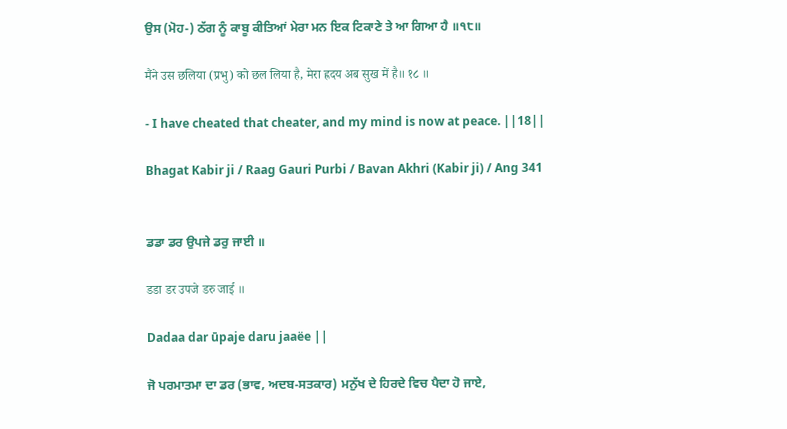ਉਸ (ਮੋਹ-) ਠੱਗ ਨੂੰ ਕਾਬੂ ਕੀਤਿਆਂ ਮੇਰਾ ਮਨ ਇਕ ਟਿਕਾਣੇ ਤੇ ਆ ਗਿਆ ਹੈ ॥੧੮॥

मैंने उस छलिया (प्रभु) को छल लिया है, मेरा ह्रदय अब सुख में है॥ १८ ॥

- I have cheated that cheater, and my mind is now at peace. ||18||

Bhagat Kabir ji / Raag Gauri Purbi / Bavan Akhri (Kabir ji) / Ang 341


ਡਡਾ ਡਰ ਉਪਜੇ ਡਰੁ ਜਾਈ ॥

डडा डर उपजे डरु जाई ॥

Dadaa dar ūpaje daru jaaëe ||

ਜੋ ਪਰਮਾਤਮਾ ਦਾ ਡਰ (ਭਾਵ, ਅਦਬ-ਸਤਕਾਰ) ਮਨੁੱਖ ਦੇ ਹਿਰਦੇ ਵਿਚ ਪੈਦਾ ਹੋ ਜਾਏ,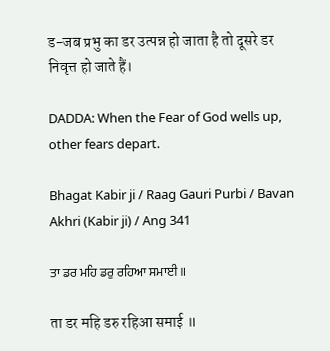ड-जब प्रभु का डर उत्पन्न हो जाता है तो दूसरे डर निवृत्त हो जाते हैं।

DADDA: When the Fear of God wells up, other fears depart.

Bhagat Kabir ji / Raag Gauri Purbi / Bavan Akhri (Kabir ji) / Ang 341

ਤਾ ਡਰ ਮਹਿ ਡਰੁ ਰਹਿਆ ਸਮਾਈ ॥

ता डर महि डरु रहिआ समाई ॥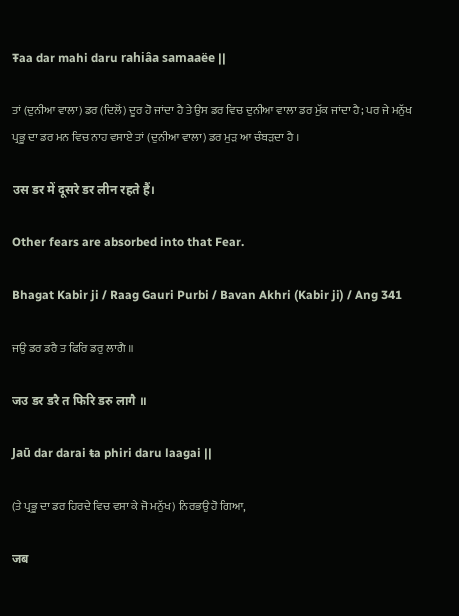Ŧaa dar mahi daru rahiâa samaaëe ||

ਤਾਂ (ਦੁਨੀਆ ਵਾਲਾ) ਡਰ (ਦਿਲੋਂ) ਦੂਰ ਹੋ ਜਾਂਦਾ ਹੈ ਤੇ ਉਸ ਡਰ ਵਿਚ ਦੁਨੀਆ ਵਾਲਾ ਡਰ ਮੁੱਕ ਜਾਂਦਾ ਹੈ; ਪਰ ਜੇ ਮਨੁੱਖ ਪ੍ਰਭੂ ਦਾ ਡਰ ਮਨ ਵਿਚ ਨਾਹ ਵਸਾਏ ਤਾਂ (ਦੁਨੀਆ ਵਾਲਾ) ਡਰ ਮੁੜ ਆ ਚੰਬੜਦਾ ਹੈ ।

उस डर में दूसरे डर लीन रहते हैं।

Other fears are absorbed into that Fear.

Bhagat Kabir ji / Raag Gauri Purbi / Bavan Akhri (Kabir ji) / Ang 341

ਜਉ ਡਰ ਡਰੈ ਤ ਫਿਰਿ ਡਰੁ ਲਾਗੈ ॥

जउ डर डरै त फिरि डरु लागै ॥

Jaū dar darai ŧa phiri daru laagai ||

(ਤੇ ਪ੍ਰਭੂ ਦਾ ਡਰ ਹਿਰਦੇ ਵਿਚ ਵਸਾ ਕੇ ਜੋ ਮਨੁੱਖ) ਨਿਰਭਉ ਹੋ ਗਿਆ,

जब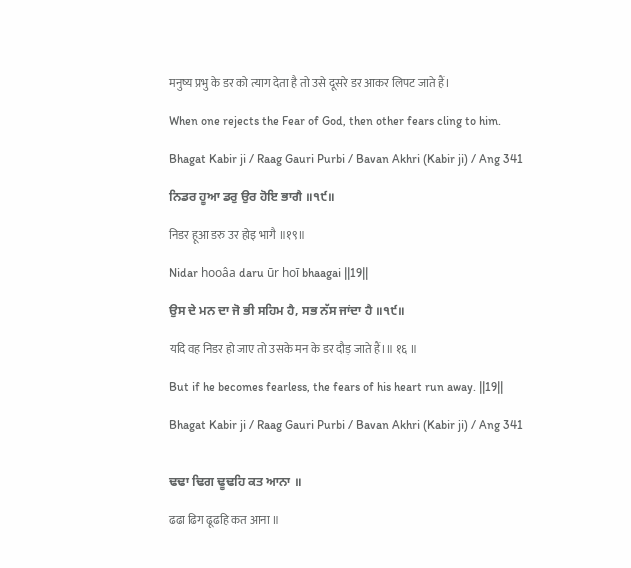मनुष्य प्रभु के डर को त्याग देता है तो उसे दूसरे डर आकर लिपट जाते हैं।

When one rejects the Fear of God, then other fears cling to him.

Bhagat Kabir ji / Raag Gauri Purbi / Bavan Akhri (Kabir ji) / Ang 341

ਨਿਡਰ ਹੂਆ ਡਰੁ ਉਰ ਹੋਇ ਭਾਗੈ ॥੧੯॥

निडर हूआ डरु उर होइ भागै ॥१९॥

Nidar hooâa daru ūr hoī bhaagai ||19||

ਉਸ ਦੇ ਮਨ ਦਾ ਜੋ ਭੀ ਸਹਿਮ ਹੈ, ਸਭ ਨੱਸ ਜਾਂਦਾ ਹੈ ॥੧੯॥

यदि वह निडर हो जाए तो उसके मन के डर दौड़ जाते हैं।॥ १६ ॥

But if he becomes fearless, the fears of his heart run away. ||19||

Bhagat Kabir ji / Raag Gauri Purbi / Bavan Akhri (Kabir ji) / Ang 341


ਢਢਾ ਢਿਗ ਢੂਢਹਿ ਕਤ ਆਨਾ ॥

ढढा ढिग ढूढहि कत आना ॥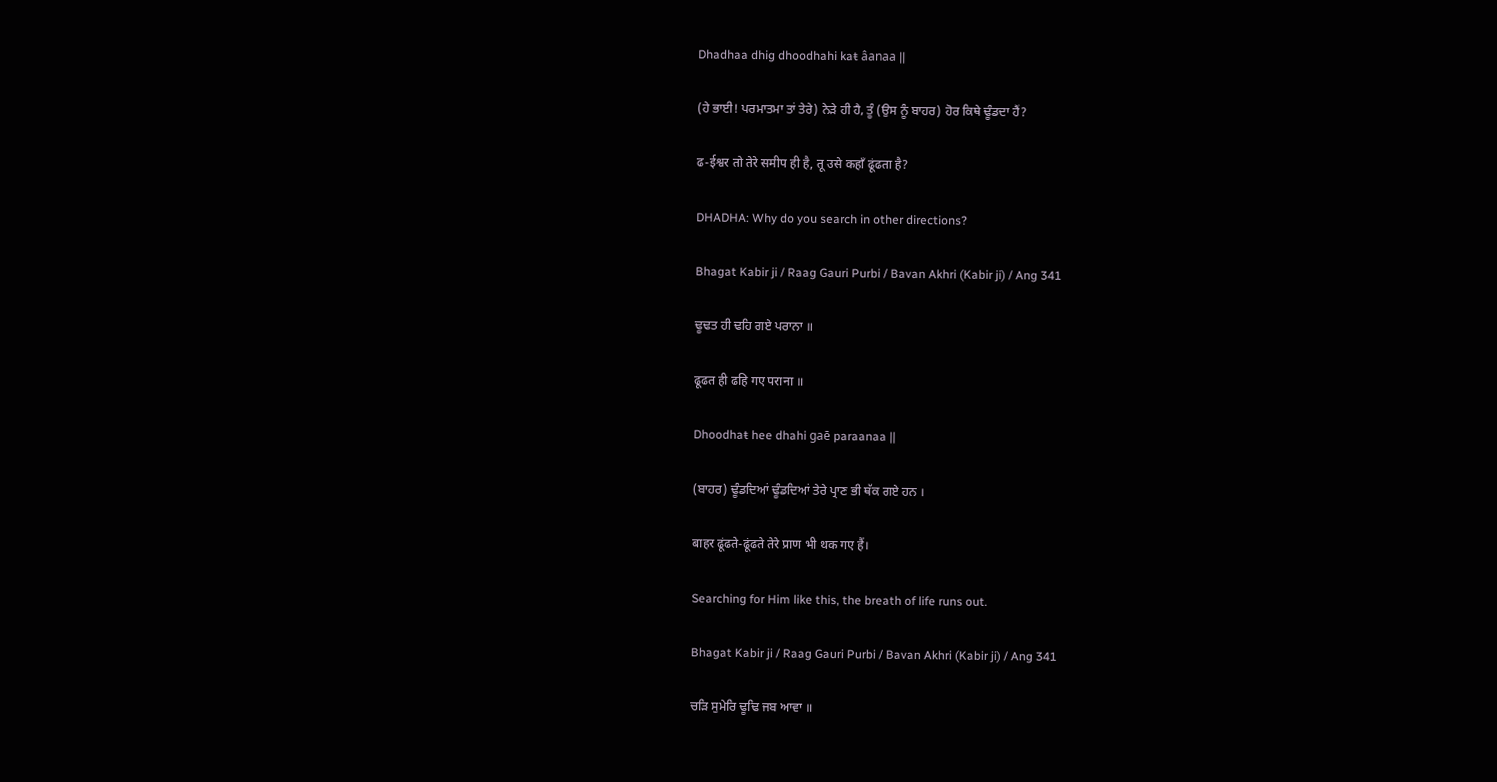Dhadhaa dhig dhoodhahi kaŧ âanaa ||

(ਹੇ ਭਾਈ! ਪਰਮਾਤਮਾ ਤਾਂ ਤੇਰੇ) ਨੇੜੇ ਹੀ ਹੈ, ਤੂੰ (ਉਸ ਨੂੰ ਬਾਹਰ) ਹੋਰ ਕਿਥੇ ਢੂੰਡਦਾ ਹੈਂ?

ढ-ईश्वर तो तेरे समीप ही है, तू उसे कहाँ ढूंढता है?

DHADHA: Why do you search in other directions?

Bhagat Kabir ji / Raag Gauri Purbi / Bavan Akhri (Kabir ji) / Ang 341

ਢੂਢਤ ਹੀ ਢਹਿ ਗਏ ਪਰਾਨਾ ॥

ढूढत ही ढहि गए पराना ॥

Dhoodhaŧ hee dhahi gaē paraanaa ||

(ਬਾਹਰ) ਢੂੰਡਦਿਆਂ ਢੂੰਡਦਿਆਂ ਤੇਰੇ ਪ੍ਰਾਣ ਭੀ ਥੱਕ ਗਏ ਹਨ ।

बाहर ढूंढते-ढूंढते तेरे प्राण भी थक गए हैं।

Searching for Him like this, the breath of life runs out.

Bhagat Kabir ji / Raag Gauri Purbi / Bavan Akhri (Kabir ji) / Ang 341

ਚੜਿ ਸੁਮੇਰਿ ਢੂਢਿ ਜਬ ਆਵਾ ॥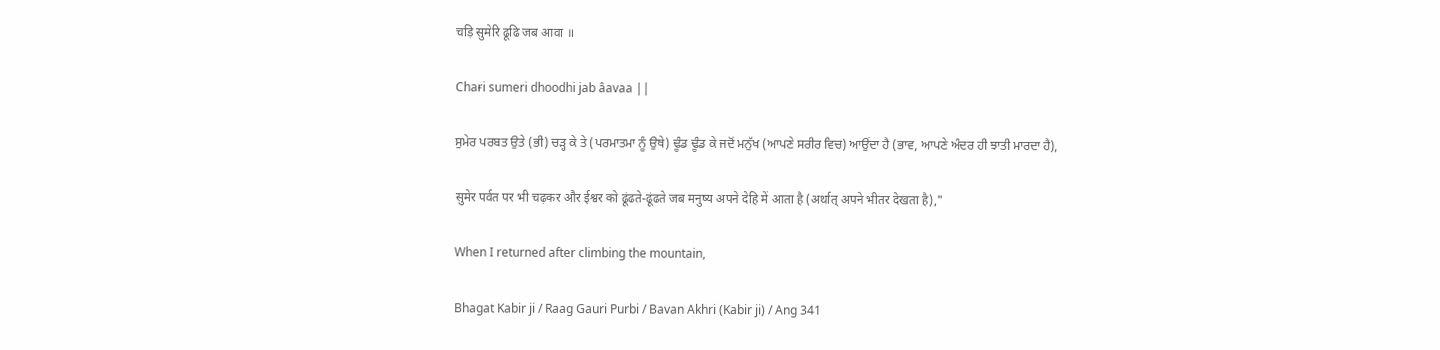चड़ि सुमेरि ढूढि जब आवा ॥

Chaɍi sumeri dhoodhi jab âavaa ||

ਸੁਮੇਰ ਪਰਬਤ ਉਤੇ (ਭੀ) ਚੜ੍ਹ ਕੇ ਤੇ (ਪਰਮਾਤਮਾ ਨੂੰ ਉਥੇ) ਢੂੰਡ ਢੂੰਡ ਕੇ ਜਦੋਂ ਮਨੁੱਖ (ਆਪਣੇ ਸਰੀਰ ਵਿਚ) ਆਉਂਦਾ ਹੈ (ਭਾਵ, ਆਪਣੇ ਅੰਦਰ ਹੀ ਝਾਤੀ ਮਾਰਦਾ ਹੈ),

सुमेर पर्वत पर भी चढ़कर और ईश्वर को ढूंढते-ढूंढते जब मनुष्य अपने देहि में आता है (अर्थात् अपने भीतर देखता है),"

When I returned after climbing the mountain,

Bhagat Kabir ji / Raag Gauri Purbi / Bavan Akhri (Kabir ji) / Ang 341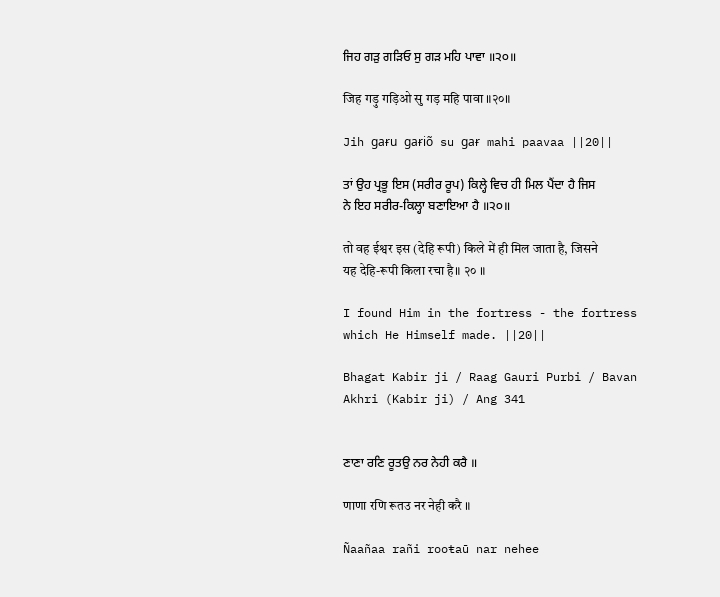ਜਿਹ ਗੜੁ ਗੜਿਓ ਸੁ ਗੜ ਮਹਿ ਪਾਵਾ ॥੨੦॥

जिह गड़ु गड़िओ सु गड़ महि पावा ॥२०॥

Jih gaɍu gaɍiõ su gaɍ mahi paavaa ||20||

ਤਾਂ ਉਹ ਪ੍ਰਭੂ ਇਸ (ਸਰੀਰ ਰੂਪ) ਕਿਲ੍ਹੇ ਵਿਚ ਹੀ ਮਿਲ ਪੈਂਦਾ ਹੈ ਜਿਸ ਨੇ ਇਹ ਸਰੀਰ-ਕਿਲ੍ਹਾ ਬਣਾਇਆ ਹੈ ॥੨੦॥

तो वह ईश्वर इस (देहि रूपी) किले में ही मिल जाता है, जिसने यह देहि-रूपी किला रचा है॥ २० ॥

I found Him in the fortress - the fortress which He Himself made. ||20||

Bhagat Kabir ji / Raag Gauri Purbi / Bavan Akhri (Kabir ji) / Ang 341


ਣਾਣਾ ਰਣਿ ਰੂਤਉ ਨਰ ਨੇਹੀ ਕਰੈ ॥

णाणा रणि रूतउ नर नेही करै ॥

Ñaañaa rañi rooŧaū nar nehee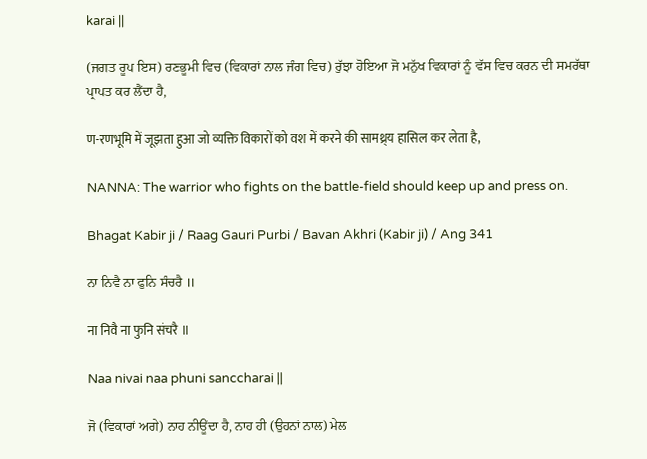karai ||

(ਜਗਤ ਰੂਪ ਇਸ) ਰਣਭੂਮੀ ਵਿਚ (ਵਿਕਾਰਾਂ ਨਾਲ ਜੰਗ ਵਿਚ) ਰੁੱਝਾ ਹੋਇਆ ਜੋ ਮਨੁੱਖ ਵਿਕਾਰਾਂ ਨੂੰ ਵੱਸ ਵਿਚ ਕਰਨ ਦੀ ਸਮਰੱਥਾ ਪ੍ਰਾਪਤ ਕਰ ਲੈਂਦਾ ਹੈ,

ण-रणभूमि में जूझता हुआ जो व्यक्ति विकारों को वश में करने की सामथ्र्य हासिल कर लेता है,

NANNA: The warrior who fights on the battle-field should keep up and press on.

Bhagat Kabir ji / Raag Gauri Purbi / Bavan Akhri (Kabir ji) / Ang 341

ਨਾ ਨਿਵੈ ਨਾ ਫੁਨਿ ਸੰਚਰੈ ॥

ना निवै ना फुनि संचरै ॥

Naa nivai naa phuni sanccharai ||

ਜੋ (ਵਿਕਾਰਾਂ ਅਗੇ) ਨਾਹ ਨੀਊਂਦਾ ਹੈ, ਨਾਹ ਹੀ (ਉਹਨਾਂ ਨਾਲ) ਮੇਲ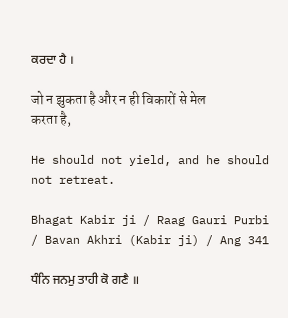ਕਰਦਾ ਹੈ ।

जो न झुकता है और न ही विकारों से मेल करता है,

He should not yield, and he should not retreat.

Bhagat Kabir ji / Raag Gauri Purbi / Bavan Akhri (Kabir ji) / Ang 341

ਧੰਨਿ ਜਨਮੁ ਤਾਹੀ ਕੋ ਗਣੈ ॥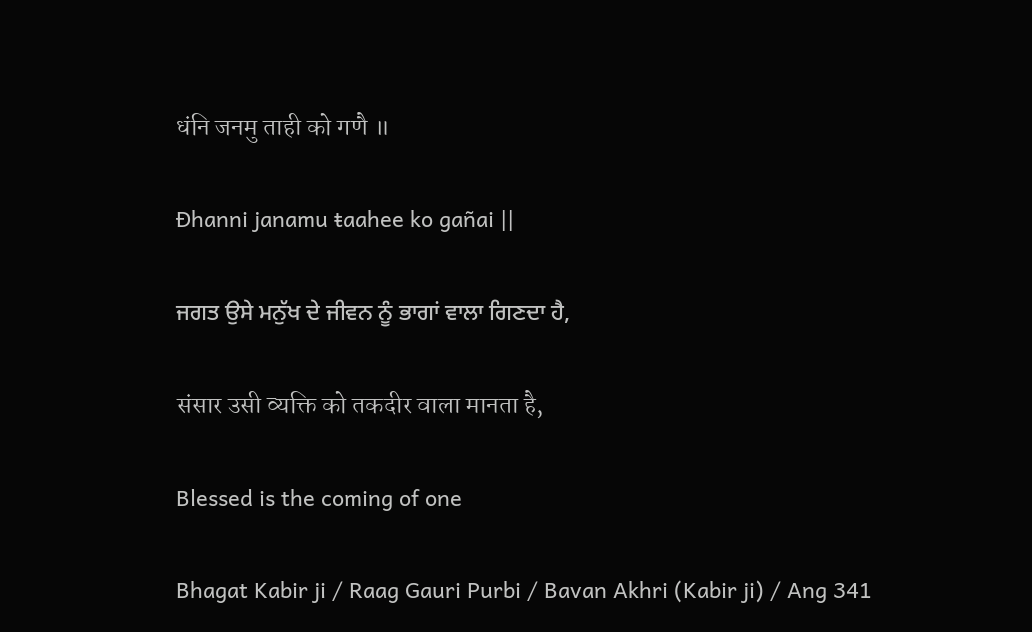धंनि जनमु ताही को गणै ॥

Đhanni janamu ŧaahee ko gañai ||

ਜਗਤ ਉਸੇ ਮਨੁੱਖ ਦੇ ਜੀਵਨ ਨੂੰ ਭਾਗਾਂ ਵਾਲਾ ਗਿਣਦਾ ਹੈ,

संसार उसी व्यक्ति को तकदीर वाला मानता है,

Blessed is the coming of one

Bhagat Kabir ji / Raag Gauri Purbi / Bavan Akhri (Kabir ji) / Ang 341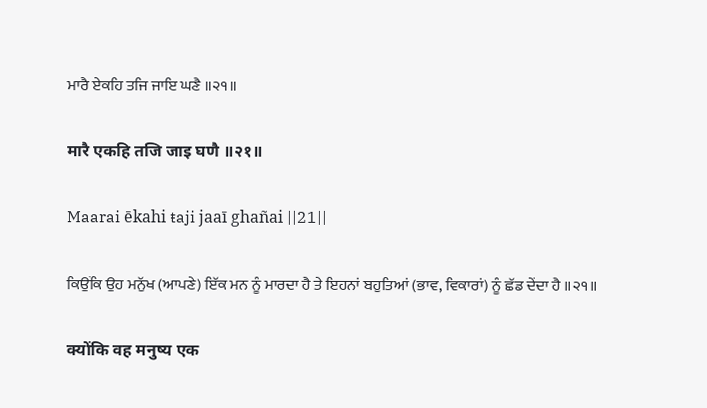ਮਾਰੈ ਏਕਹਿ ਤਜਿ ਜਾਇ ਘਣੈ ॥੨੧॥

मारै एकहि तजि जाइ घणै ॥२१॥

Maarai ēkahi ŧaji jaaī ghañai ||21||

ਕਿਉਂਕਿ ਉਹ ਮਨੁੱਖ (ਆਪਣੇ) ਇੱਕ ਮਨ ਨੂੰ ਮਾਰਦਾ ਹੈ ਤੇ ਇਹਨਾਂ ਬਹੁਤਿਆਂ (ਭਾਵ, ਵਿਕਾਰਾਂ) ਨੂੰ ਛੱਡ ਦੇਂਦਾ ਹੈ ॥੨੧॥

क्योंकि वह मनुष्य एक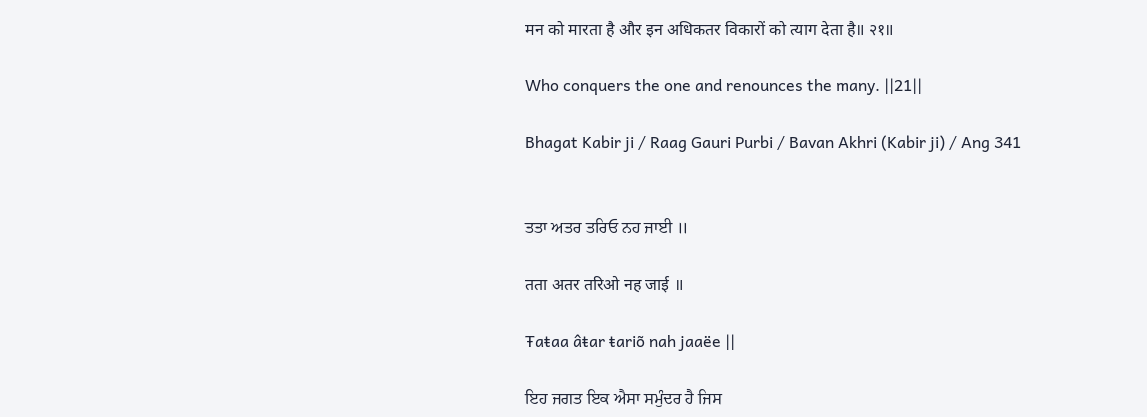मन को मारता है और इन अधिकतर विकारों को त्याग देता है॥ २१॥

Who conquers the one and renounces the many. ||21||

Bhagat Kabir ji / Raag Gauri Purbi / Bavan Akhri (Kabir ji) / Ang 341


ਤਤਾ ਅਤਰ ਤਰਿਓ ਨਹ ਜਾਈ ॥

तता अतर तरिओ नह जाई ॥

Ŧaŧaa âŧar ŧariõ nah jaaëe ||

ਇਹ ਜਗਤ ਇਕ ਐਸਾ ਸਮੁੰਦਰ ਹੈ ਜਿਸ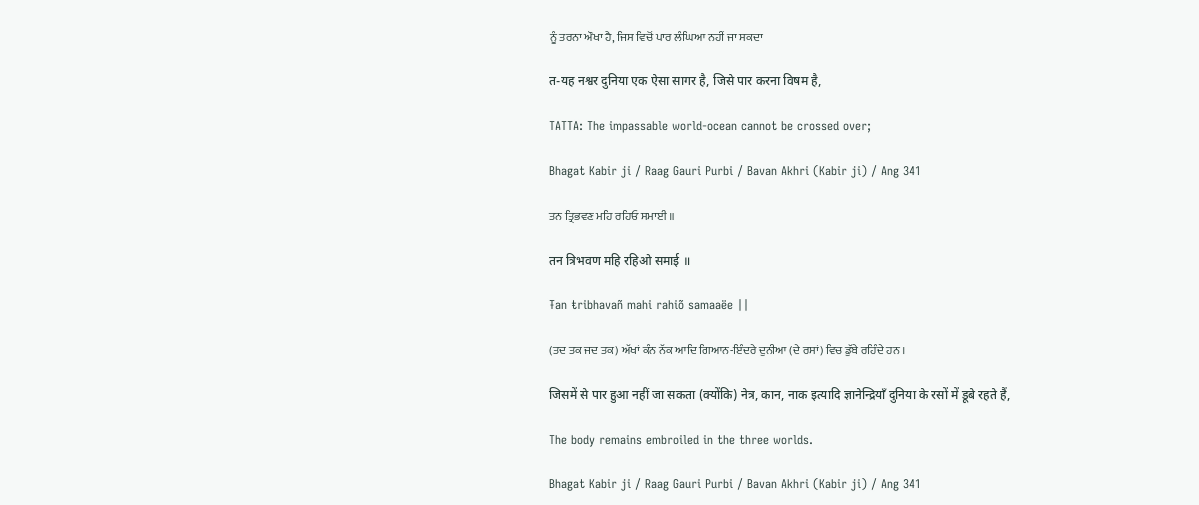ਨੂੰ ਤਰਨਾ ਔਖਾ ਹੈ, ਜਿਸ ਵਿਚੋਂ ਪਾਰ ਲੰਘਿਆ ਨਹੀਂ ਜਾ ਸਕਦਾ

त-यह नश्वर दुनिया एक ऐसा सागर है, जिसे पार करना विषम है,

TATTA: The impassable world-ocean cannot be crossed over;

Bhagat Kabir ji / Raag Gauri Purbi / Bavan Akhri (Kabir ji) / Ang 341

ਤਨ ਤ੍ਰਿਭਵਣ ਮਹਿ ਰਹਿਓ ਸਮਾਈ ॥

तन त्रिभवण महि रहिओ समाई ॥

Ŧan ŧribhavañ mahi rahiõ samaaëe ||

(ਤਦ ਤਕ ਜਦ ਤਕ) ਅੱਖਾਂ ਕੰਨ ਨੱਕ ਆਦਿ ਗਿਆਨ-ਇੰਦਰੇ ਦੁਨੀਆ (ਦੇ ਰਸਾਂ) ਵਿਚ ਡੁੱਬੇ ਰਹਿੰਦੇ ਹਨ ।

जिसमें से पार हुआ नहीं जा सकता (क्योंकि) नेत्र, कान, नाक इत्यादि ज्ञानेन्द्रियाँ दुनिया के रसों में डूबे रहते हैं,

The body remains embroiled in the three worlds.

Bhagat Kabir ji / Raag Gauri Purbi / Bavan Akhri (Kabir ji) / Ang 341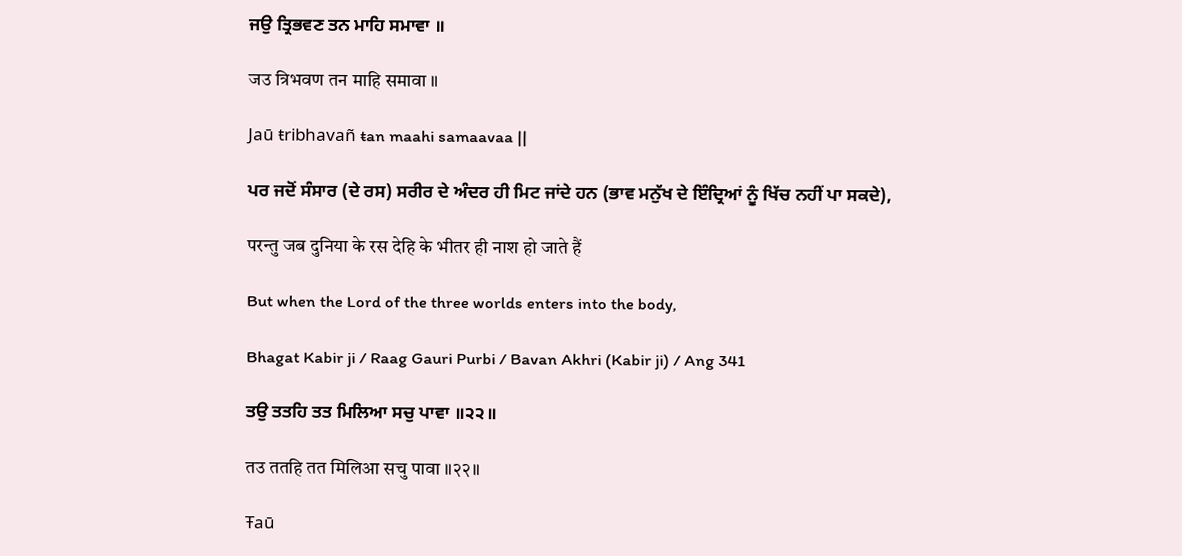ਜਉ ਤ੍ਰਿਭਵਣ ਤਨ ਮਾਹਿ ਸਮਾਵਾ ॥

जउ त्रिभवण तन माहि समावा ॥

Jaū ŧribhavañ ŧan maahi samaavaa ||

ਪਰ ਜਦੋਂ ਸੰਸਾਰ (ਦੇ ਰਸ) ਸਰੀਰ ਦੇ ਅੰਦਰ ਹੀ ਮਿਟ ਜਾਂਦੇ ਹਨ (ਭਾਵ ਮਨੁੱਖ ਦੇ ਇੰਦ੍ਰਿਆਂ ਨੂੰ ਖਿੱਚ ਨਹੀਂ ਪਾ ਸਕਦੇ),

परन्तु जब दुनिया के रस देहि के भीतर ही नाश हो जाते हैं

But when the Lord of the three worlds enters into the body,

Bhagat Kabir ji / Raag Gauri Purbi / Bavan Akhri (Kabir ji) / Ang 341

ਤਉ ਤਤਹਿ ਤਤ ਮਿਲਿਆ ਸਚੁ ਪਾਵਾ ॥੨੨॥

तउ ततहि तत मिलिआ सचु पावा ॥२२॥

Ŧaū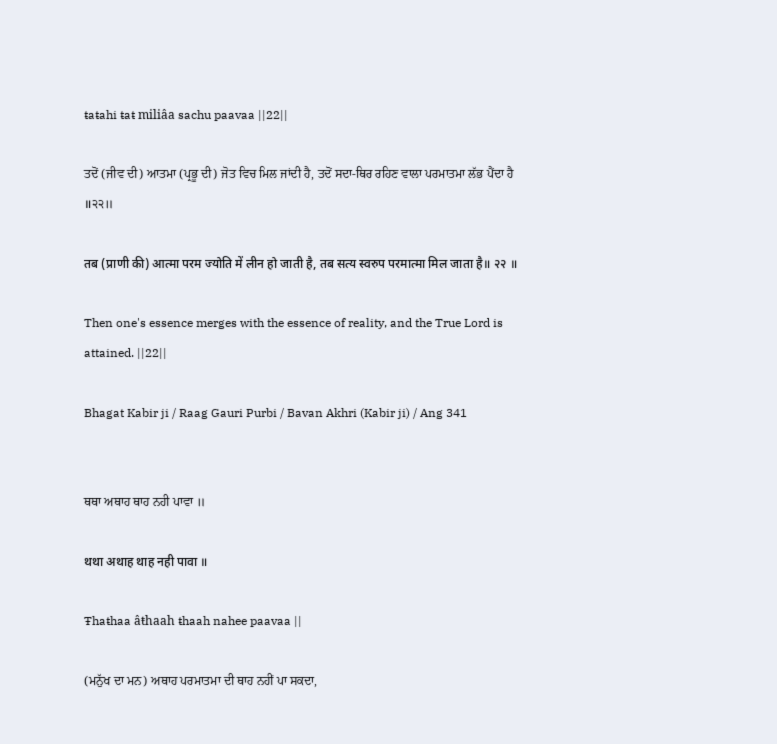ŧaŧahi ŧaŧ miliâa sachu paavaa ||22||

ਤਦੋਂ (ਜੀਵ ਦੀ) ਆਤਮਾ (ਪ੍ਰਭੂ ਦੀ) ਜੋਤ ਵਿਚ ਮਿਲ ਜਾਂਦੀ ਹੈ, ਤਦੋਂ ਸਦਾ-ਥਿਰ ਰਹਿਣ ਵਾਲਾ ਪਰਮਾਤਮਾ ਲੱਭ ਪੈਂਦਾ ਹੈ ॥੨੨॥

तब (प्राणी की) आत्मा परम ज्योति में लीन हो जाती है, तब सत्य स्वरुप परमात्मा मिल जाता है॥ २२ ॥

Then one's essence merges with the essence of reality, and the True Lord is attained. ||22||

Bhagat Kabir ji / Raag Gauri Purbi / Bavan Akhri (Kabir ji) / Ang 341


ਥਥਾ ਅਥਾਹ ਥਾਹ ਨਹੀ ਪਾਵਾ ॥

थथा अथाह थाह नही पावा ॥

Ŧhaŧhaa âŧhaah ŧhaah nahee paavaa ||

(ਮਨੁੱਖ ਦਾ ਮਨ) ਅਥਾਹ ਪਰਮਾਤਮਾ ਦੀ ਥਾਹ ਨਹੀਂ ਪਾ ਸਕਦਾ,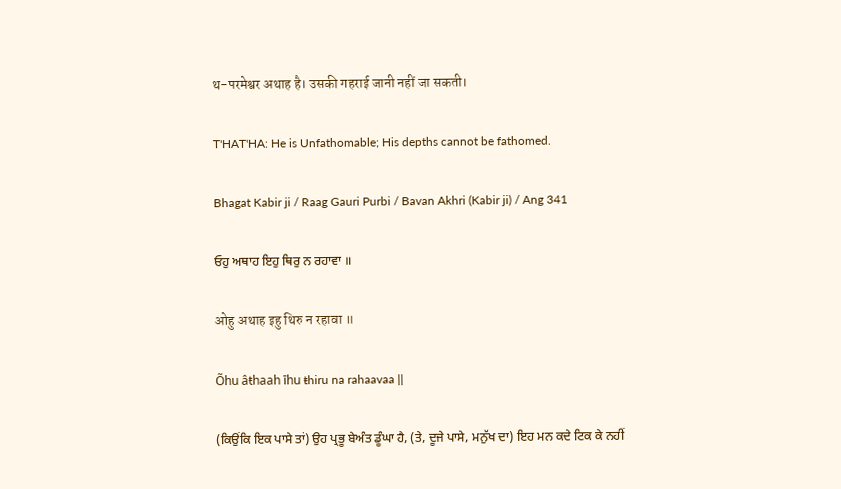थ-परमेश्वर अथाह है। उसकी गहराई जानी नहीं जा सकती।

T'HAT'HA: He is Unfathomable; His depths cannot be fathomed.

Bhagat Kabir ji / Raag Gauri Purbi / Bavan Akhri (Kabir ji) / Ang 341

ਓਹੁ ਅਥਾਹ ਇਹੁ ਥਿਰੁ ਨ ਰਹਾਵਾ ॥

ओहु अथाह इहु थिरु न रहावा ॥

Õhu âŧhaah īhu ŧhiru na rahaavaa ||

(ਕਿਉਂਕਿ ਇਕ ਪਾਸੇ ਤਾਂ) ਉਹ ਪ੍ਰਭੂ ਬੇਅੰਤ ਡੂੰਘਾ ਹੈ, (ਤੇ, ਦੂਜੇ ਪਾਸੇ, ਮਨੁੱਖ ਦਾ) ਇਹ ਮਨ ਕਦੇ ਟਿਕ ਕੇ ਨਹੀਂ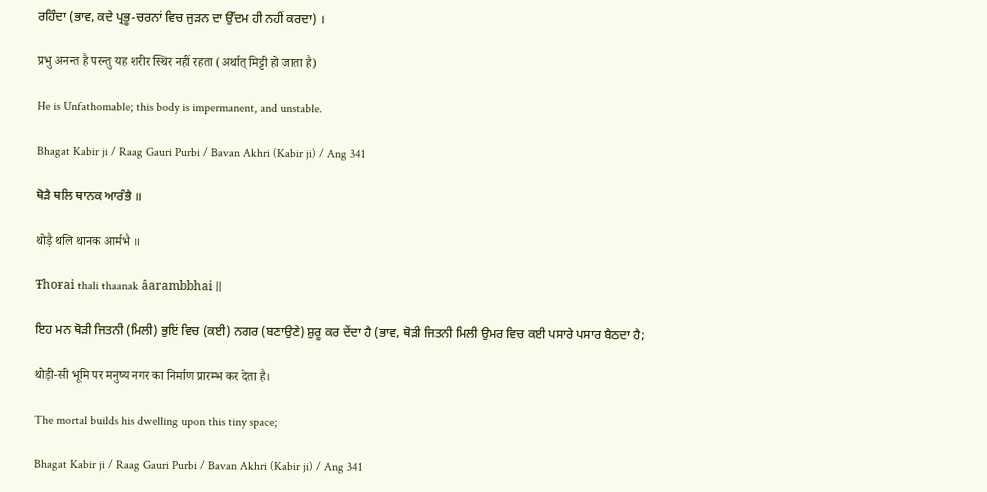ਰਹਿੰਦਾ (ਭਾਵ, ਕਦੇ ਪ੍ਰਭੂ-ਚਰਨਾਂ ਵਿਚ ਜੁੜਨ ਦਾ ਉੱਦਮ ਹੀ ਨਹੀਂ ਕਰਦਾ) ।

प्रभु अनन्त है परन्तु यह शरीर स्थिर नहीं रहता (अर्थात् मिट्टी हो जाता है)

He is Unfathomable; this body is impermanent, and unstable.

Bhagat Kabir ji / Raag Gauri Purbi / Bavan Akhri (Kabir ji) / Ang 341

ਥੋੜੈ ਥਲਿ ਥਾਨਕ ਆਰੰਭੈ ॥

थोड़ै थलि थानक आर्मभै ॥

Ŧhoɍai ŧhali ŧhaanak âarambbhai ||

ਇਹ ਮਨ ਥੋੜੀ ਜਿਤਨੀ (ਮਿਲੀ) ਭੁਇਂ ਵਿਚ (ਕਈ) ਨਗਰ (ਬਣਾਉਣੇ) ਸ਼ੁਰੂ ਕਰ ਦੇਂਦਾ ਹੈ (ਭਾਵ, ਥੋੜੀ ਜਿਤਨੀ ਮਿਲੀ ਉਮਰ ਵਿਚ ਕਈ ਪਸਾਰੇ ਪਸਾਰ ਬੈਠਦਾ ਹੈ;

थोड़ी-सी भूमि पर मनुष्य नगर का निर्माण प्रारम्भ कर देता है।

The mortal builds his dwelling upon this tiny space;

Bhagat Kabir ji / Raag Gauri Purbi / Bavan Akhri (Kabir ji) / Ang 341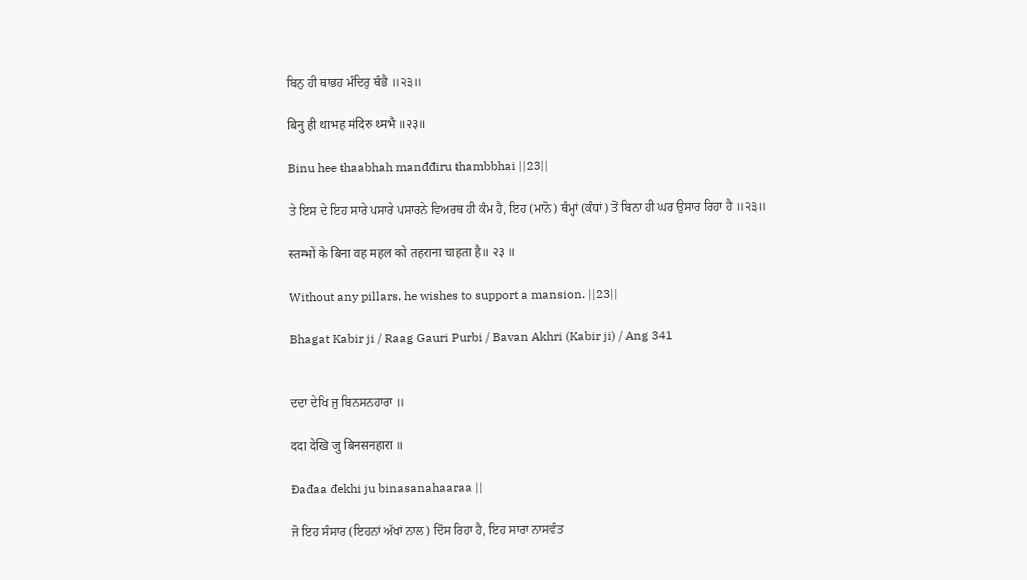ਬਿਨੁ ਹੀ ਥਾਭਹ ਮੰਦਿਰੁ ਥੰਭੈ ॥੨੩॥

बिनु ही थाभह मंदिरु थ्मभै ॥२३॥

Binu hee ŧhaabhah manđđiru ŧhambbhai ||23||

ਤੇ ਇਸ ਦੇ ਇਹ ਸਾਰੇ ਪਸਾਰੇ ਪਸਾਰਨੇ ਵਿਅਰਥ ਹੀ ਕੰਮ ਹੈ, ਇਹ (ਮਾਨੋ) ਥੰਮ੍ਹਾਂ (ਕੰਧਾਂ) ਤੋਂ ਬਿਨਾ ਹੀ ਘਰ ਉਸਾਰ ਰਿਹਾ ਹੈ ॥੨੩॥

स्तम्भों के बिना वह महल को तहराना चाहता है॥ २३ ॥

Without any pillars, he wishes to support a mansion. ||23||

Bhagat Kabir ji / Raag Gauri Purbi / Bavan Akhri (Kabir ji) / Ang 341


ਦਦਾ ਦੇਖਿ ਜੁ ਬਿਨਸਨਹਾਰਾ ॥

ददा देखि जु बिनसनहारा ॥

Đađaa đekhi ju binasanahaaraa ||

ਜੋ ਇਹ ਸੰਸਾਰ (ਇਹਨਾਂ ਅੱਖਾਂ ਨਾਲ) ਦਿੱਸ ਰਿਹਾ ਹੈ, ਇਹ ਸਾਰਾ ਨਾਸਵੰਤ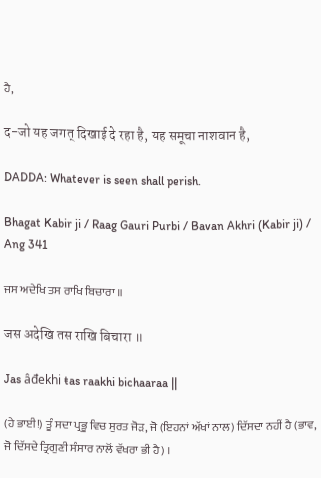ਹੈ,

द-जो यह जगत् दिखाई दे रहा है, यह समूचा नाशवान है,

DADDA: Whatever is seen shall perish.

Bhagat Kabir ji / Raag Gauri Purbi / Bavan Akhri (Kabir ji) / Ang 341

ਜਸ ਅਦੇਖਿ ਤਸ ਰਾਖਿ ਬਿਚਾਰਾ ॥

जस अदेखि तस राखि बिचारा ॥

Jas âđekhi ŧas raakhi bichaaraa ||

(ਹੇ ਭਾਈ!) ਤੂੰ ਸਦਾ ਪ੍ਰਭੂ ਵਿਚ ਸੁਰਤ ਜੋੜ, ਜੋ (ਇਹਨਾਂ ਅੱਖਾਂ ਨਾਲ) ਦਿੱਸਦਾ ਨਹੀਂ ਹੈ (ਭਾਵ, ਜੋ ਦਿੱਸਦੇ ਤ੍ਰਿਗੁਣੀ ਸੰਸਾਰ ਨਾਲੋਂ ਵੱਖਰਾ ਭੀ ਹੈ) ।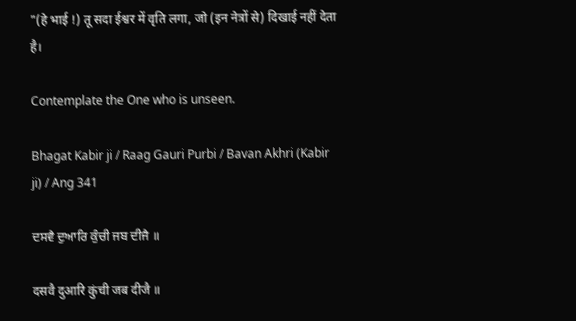"(हे भाई !) तू सदा ईश्वर में वृति लगा, जो (इन नेत्रों से) दिखाई नहीं देता है।

Contemplate the One who is unseen.

Bhagat Kabir ji / Raag Gauri Purbi / Bavan Akhri (Kabir ji) / Ang 341

ਦਸਵੈ ਦੁਆਰਿ ਕੁੰਚੀ ਜਬ ਦੀਜੈ ॥

दसवै दुआरि कुंची जब दीजै ॥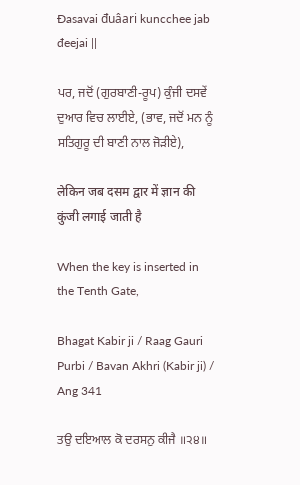Đasavai đuâari kuncchee jab đeejai ||

ਪਰ, ਜਦੋਂ (ਗੁਰਬਾਣੀ-ਰੂਪ) ਕੁੰਜੀ ਦਸਵੇਂ ਦੁਆਰ ਵਿਚ ਲਾਈਏ, (ਭਾਵ, ਜਦੋਂ ਮਨ ਨੂੰ ਸਤਿਗੁਰੂ ਦੀ ਬਾਣੀ ਨਾਲ ਜੋੜੀਏ),

लेकिन जब दसम द्वार में ज्ञान की कुंजी लगाई जाती है

When the key is inserted in the Tenth Gate,

Bhagat Kabir ji / Raag Gauri Purbi / Bavan Akhri (Kabir ji) / Ang 341

ਤਉ ਦਇਆਲ ਕੋ ਦਰਸਨੁ ਕੀਜੈ ॥੨੪॥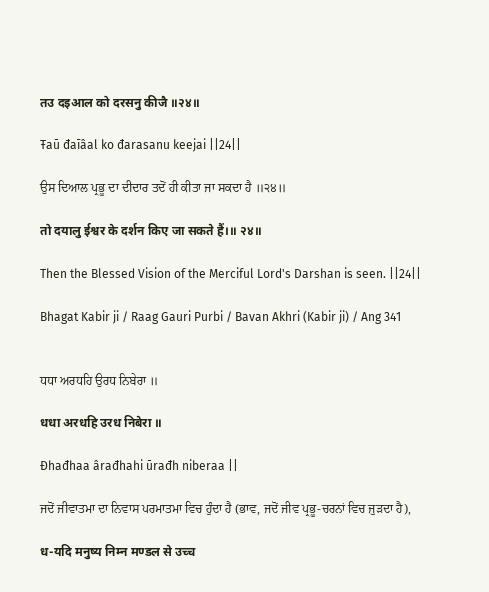तउ दइआल को दरसनु कीजै ॥२४॥

Ŧaū đaīâal ko đarasanu keejai ||24||

ਉਸ ਦਿਆਲ ਪ੍ਰਭੂ ਦਾ ਦੀਦਾਰ ਤਦੋਂ ਹੀ ਕੀਤਾ ਜਾ ਸਕਦਾ ਹੈ ॥੨੪॥

तो दयालु ईश्वर के दर्शन किए जा सकते हैं।॥ २४॥

Then the Blessed Vision of the Merciful Lord's Darshan is seen. ||24||

Bhagat Kabir ji / Raag Gauri Purbi / Bavan Akhri (Kabir ji) / Ang 341


ਧਧਾ ਅਰਧਹਿ ਉਰਧ ਨਿਬੇਰਾ ॥

धधा अरधहि उरध निबेरा ॥

Đhađhaa ârađhahi ūrađh niberaa ||

ਜਦੋਂ ਜੀਵਾਤਮਾ ਦਾ ਨਿਵਾਸ ਪਰਮਾਤਮਾ ਵਿਚ ਹੁੰਦਾ ਹੈ (ਭਾਵ, ਜਦੋਂ ਜੀਵ ਪ੍ਰਭੂ-ਚਰਨਾਂ ਵਿਚ ਜੁੜਦਾ ਹੈ),

ध-यदि मनुष्य निम्न मण्डल से उच्च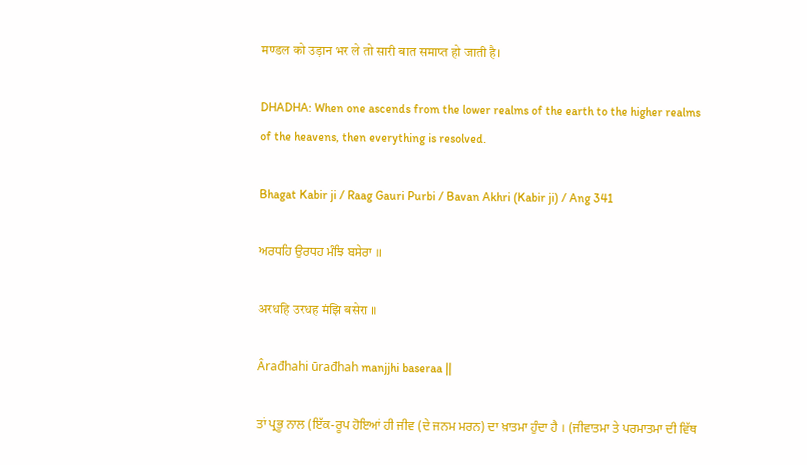मण्डल को उड़ान भर ले तो सारी बात समाप्त हो जाती है।

DHADHA: When one ascends from the lower realms of the earth to the higher realms of the heavens, then everything is resolved.

Bhagat Kabir ji / Raag Gauri Purbi / Bavan Akhri (Kabir ji) / Ang 341

ਅਰਧਹਿ ਉਰਧਹ ਮੰਝਿ ਬਸੇਰਾ ॥

अरधहि उरधह मंझि बसेरा ॥

Ârađhahi ūrađhah manjjhi baseraa ||

ਤਾਂ ਪ੍ਰਭੂ ਨਾਲ (ਇੱਕ-ਰੂਪ ਹੋਇਆਂ ਹੀ ਜੀਵ (ਦੇ ਜਨਮ ਮਰਨ) ਦਾ ਖ਼ਾਤਮਾ ਹੁੰਦਾ ਹੈ । (ਜੀਵਾਤਮਾ ਤੇ ਪਰਮਾਤਮਾ ਦੀ ਵਿੱਥ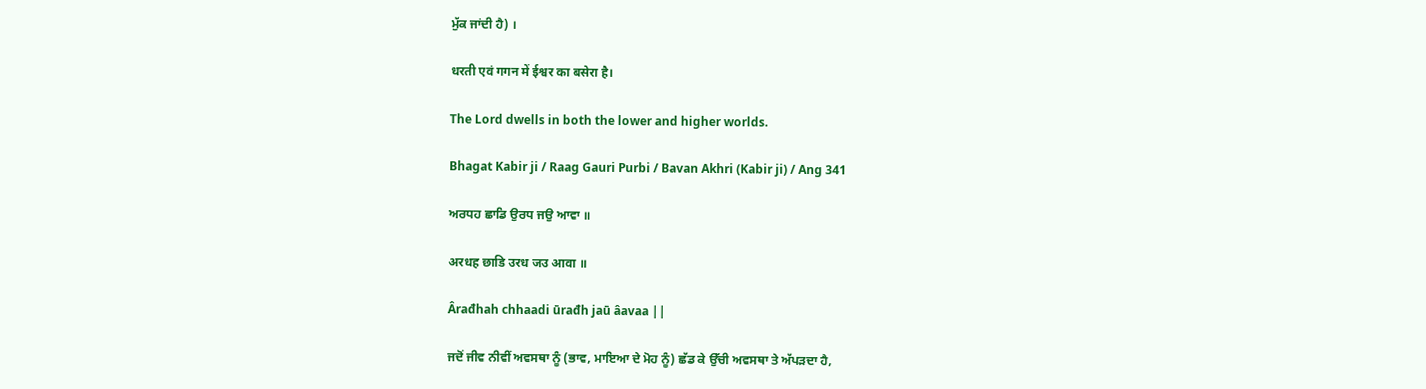ਮੁੱਕ ਜਾਂਦੀ ਹੈ) ।

धरती एवं गगन में ईश्वर का बसेरा है।

The Lord dwells in both the lower and higher worlds.

Bhagat Kabir ji / Raag Gauri Purbi / Bavan Akhri (Kabir ji) / Ang 341

ਅਰਧਹ ਛਾਡਿ ਉਰਧ ਜਉ ਆਵਾ ॥

अरधह छाडि उरध जउ आवा ॥

Ârađhah chhaadi ūrađh jaū âavaa ||

ਜਦੋਂ ਜੀਵ ਨੀਵੀਂ ਅਵਸਥਾ ਨੂੰ (ਭਾਵ, ਮਾਇਆ ਦੇ ਮੋਹ ਨੂੰ) ਛੱਡ ਕੇ ਉੱਚੀ ਅਵਸਥਾ ਤੇ ਅੱਪੜਦਾ ਹੈ,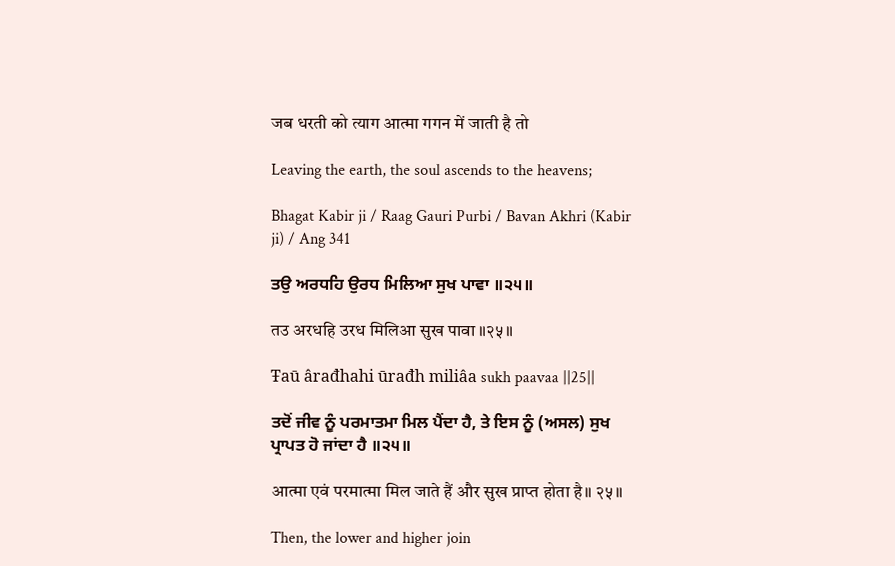जब धरती को त्याग आत्मा गगन में जाती है तो

Leaving the earth, the soul ascends to the heavens;

Bhagat Kabir ji / Raag Gauri Purbi / Bavan Akhri (Kabir ji) / Ang 341

ਤਉ ਅਰਧਹਿ ਉਰਧ ਮਿਲਿਆ ਸੁਖ ਪਾਵਾ ॥੨੫॥

तउ अरधहि उरध मिलिआ सुख पावा ॥२५॥

Ŧaū ârađhahi ūrađh miliâa sukh paavaa ||25||

ਤਦੋਂ ਜੀਵ ਨੂੰ ਪਰਮਾਤਮਾ ਮਿਲ ਪੈਂਦਾ ਹੈ, ਤੇ ਇਸ ਨੂੰ (ਅਸਲ) ਸੁਖ ਪ੍ਰਾਪਤ ਹੋ ਜਾਂਦਾ ਹੈ ॥੨੫॥

आत्मा एवं परमात्मा मिल जाते हैं और सुख प्राप्त होता है॥ २५॥

Then, the lower and higher join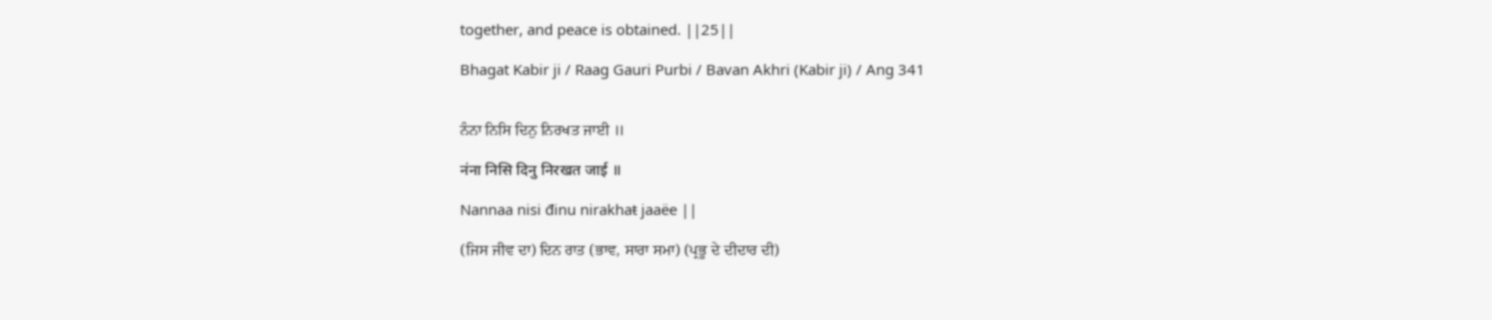together, and peace is obtained. ||25||

Bhagat Kabir ji / Raag Gauri Purbi / Bavan Akhri (Kabir ji) / Ang 341


ਨੰਨਾ ਨਿਸਿ ਦਿਨੁ ਨਿਰਖਤ ਜਾਈ ॥

नंना निसि दिनु निरखत जाई ॥

Nannaa nisi đinu nirakhaŧ jaaëe ||

(ਜਿਸ ਜੀਵ ਦਾ) ਦਿਨ ਰਾਤ (ਭਾਵ, ਸਾਰਾ ਸਮਾ) (ਪ੍ਰਭੂ ਦੇ ਦੀਦਾਰ ਦੀ)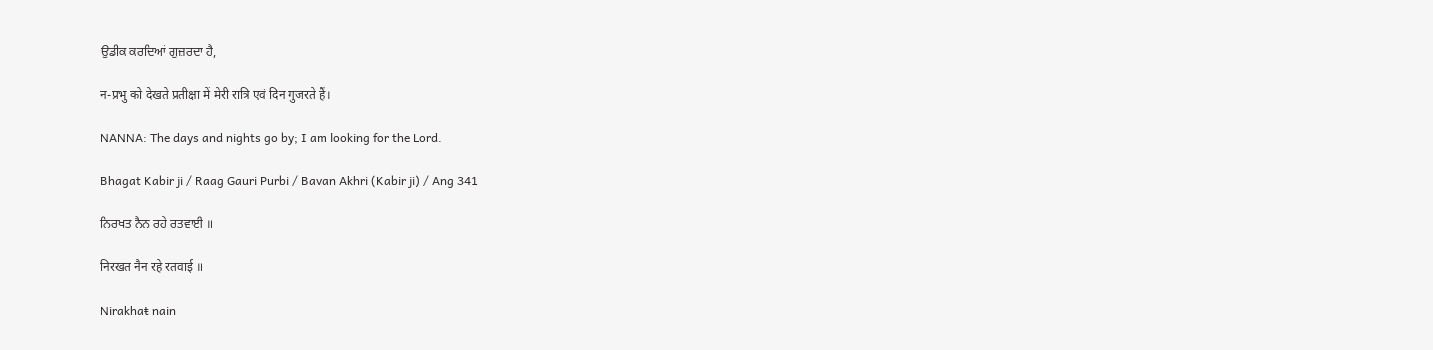ਉਡੀਕ ਕਰਦਿਆਂ ਗੁਜ਼ਰਦਾ ਹੈ,

न-प्रभु को देखते प्रतीक्षा में मेरी रात्रि एवं दिन गुजरते हैं।

NANNA: The days and nights go by; I am looking for the Lord.

Bhagat Kabir ji / Raag Gauri Purbi / Bavan Akhri (Kabir ji) / Ang 341

ਨਿਰਖਤ ਨੈਨ ਰਹੇ ਰਤਵਾਈ ॥

निरखत नैन रहे रतवाई ॥

Nirakhaŧ nain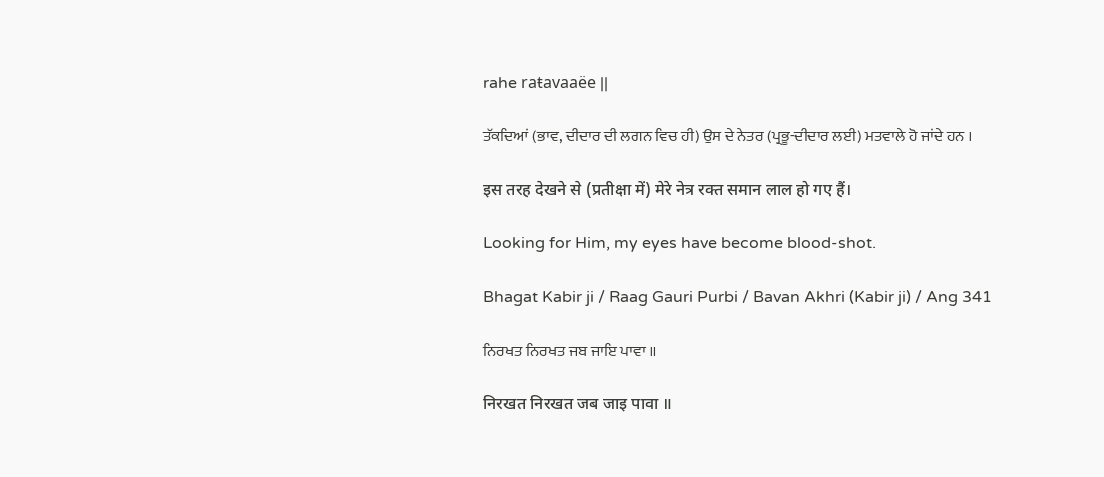rahe raŧavaaëe ||

ਤੱਕਦਿਆਂ (ਭਾਵ, ਦੀਦਾਰ ਦੀ ਲਗਨ ਵਿਚ ਹੀ) ਉਸ ਦੇ ਨੇਤਰ (ਪ੍ਰਭੂ-ਦੀਦਾਰ ਲਈ) ਮਤਵਾਲੇ ਹੋ ਜਾਂਦੇ ਹਨ ।

इस तरह देखने से (प्रतीक्षा में) मेरे नेत्र रक्त समान लाल हो गए हैं।

Looking for Him, my eyes have become blood-shot.

Bhagat Kabir ji / Raag Gauri Purbi / Bavan Akhri (Kabir ji) / Ang 341

ਨਿਰਖਤ ਨਿਰਖਤ ਜਬ ਜਾਇ ਪਾਵਾ ॥

निरखत निरखत जब जाइ पावा ॥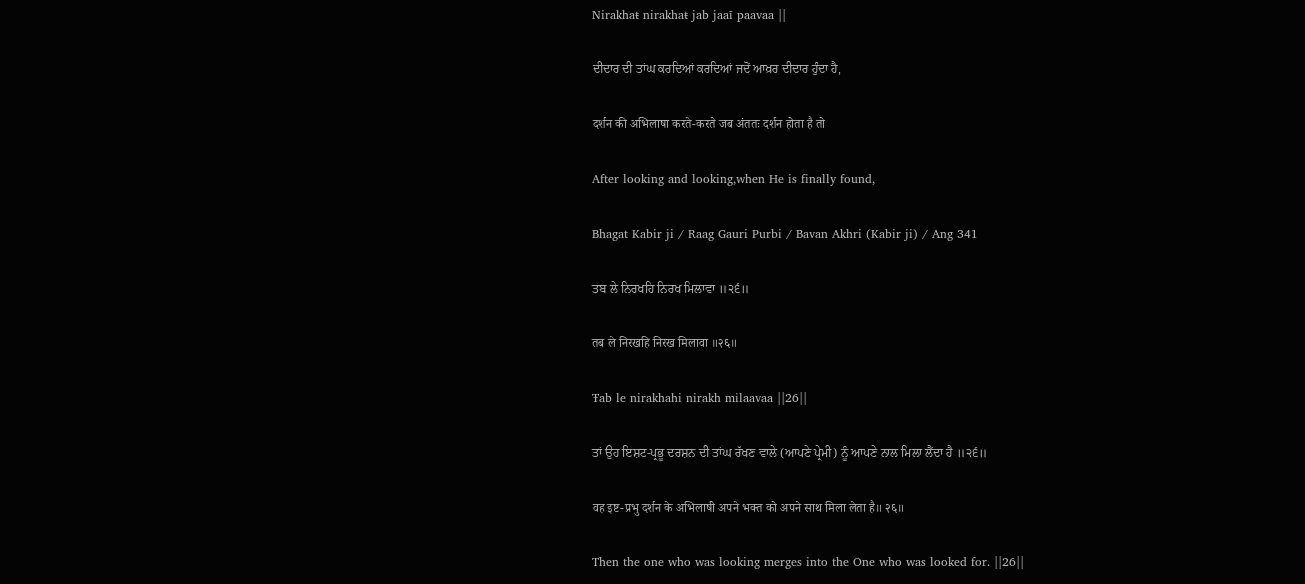Nirakhaŧ nirakhaŧ jab jaaī paavaa ||

ਦੀਦਾਰ ਦੀ ਤਾਂਘ ਕਰਦਿਆਂ ਕਰਦਿਆਂ ਜਦੋਂ ਆਖ਼ਰ ਦੀਦਾਰ ਹੁੰਦਾ ਹੈ,

दर्शन की अभिलाषा करते-करते जब अंततः दर्शन होता है तो

After looking and looking,when He is finally found,

Bhagat Kabir ji / Raag Gauri Purbi / Bavan Akhri (Kabir ji) / Ang 341

ਤਬ ਲੇ ਨਿਰਖਹਿ ਨਿਰਖ ਮਿਲਾਵਾ ॥੨੬॥

तब ले निरखहि निरख मिलावा ॥२६॥

Ŧab le nirakhahi nirakh milaavaa ||26||

ਤਾਂ ਉਹ ਇਸ਼ਟ-ਪ੍ਰਭੂ ਦਰਸ਼ਨ ਦੀ ਤਾਂਘ ਰੱਖਣ ਵਾਲੇ (ਆਪਣੇ ਪ੍ਰੇਮੀ) ਨੂੰ ਆਪਣੇ ਨਾਲ ਮਿਲਾ ਲੈਂਦਾ ਹੈ ॥੨੬॥

वह इष्ट-प्रभु दर्शन के अभिलाषी अपने भक्त को अपने साथ मिला लेता है॥ २६॥

Then the one who was looking merges into the One who was looked for. ||26||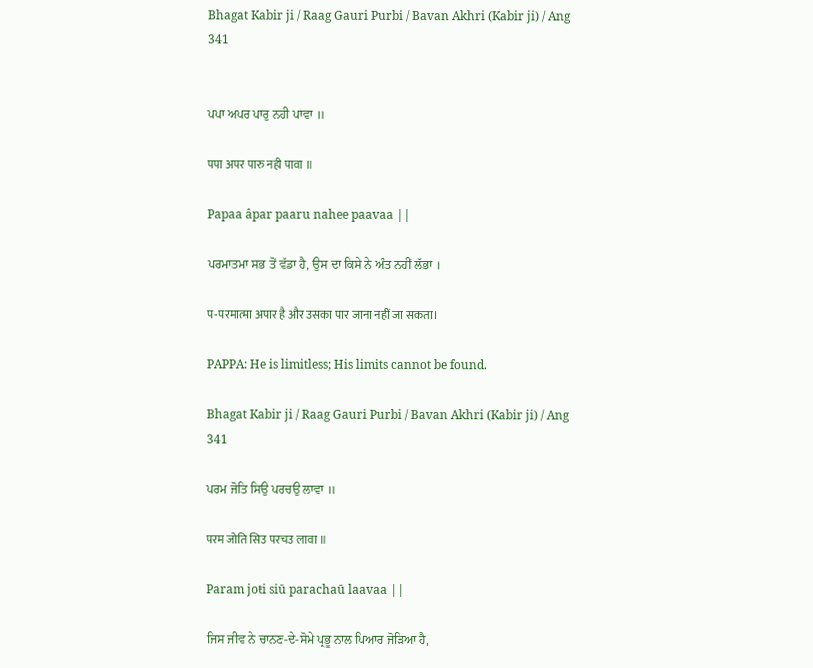Bhagat Kabir ji / Raag Gauri Purbi / Bavan Akhri (Kabir ji) / Ang 341


ਪਪਾ ਅਪਰ ਪਾਰੁ ਨਹੀ ਪਾਵਾ ॥

पपा अपर पारु नही पावा ॥

Papaa âpar paaru nahee paavaa ||

ਪਰਮਾਤਮਾ ਸਭ ਤੋਂ ਵੱਡਾ ਹੈ, ਉਸ ਦਾ ਕਿਸੇ ਨੇ ਅੰਤ ਨਹੀਂ ਲੱਭਾ ।

प-परमात्मा अपार है और उसका पार जाना नहीं जा सकता।

PAPPA: He is limitless; His limits cannot be found.

Bhagat Kabir ji / Raag Gauri Purbi / Bavan Akhri (Kabir ji) / Ang 341

ਪਰਮ ਜੋਤਿ ਸਿਉ ਪਰਚਉ ਲਾਵਾ ॥

परम जोति सिउ परचउ लावा ॥

Param joŧi siū parachaū laavaa ||

ਜਿਸ ਜੀਵ ਨੇ ਚਾਨਣ-ਦੇ-ਸੋਮੇ ਪ੍ਰਭੂ ਨਾਲ ਪਿਆਰ ਜੋੜਿਆ ਹੈ,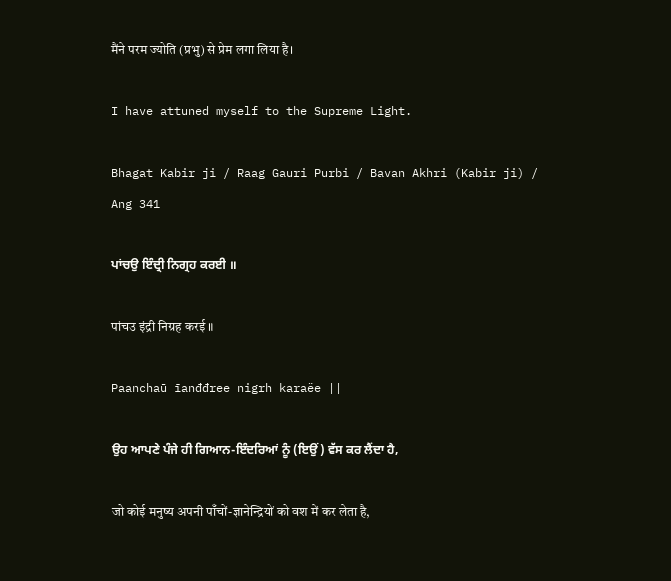मैंने परम ज्योति (प्रभु) से प्रेम लगा लिया है।

I have attuned myself to the Supreme Light.

Bhagat Kabir ji / Raag Gauri Purbi / Bavan Akhri (Kabir ji) / Ang 341

ਪਾਂਚਉ ਇੰਦ੍ਰੀ ਨਿਗ੍ਰਹ ਕਰਈ ॥

पांचउ इंद्री निग्रह करई ॥

Paanchaū īanđđree nigrh karaëe ||

ਉਹ ਆਪਣੇ ਪੰਜੇ ਹੀ ਗਿਆਨ-ਇੰਦਰਿਆਂ ਨੂੰ (ਇਉਂ) ਵੱਸ ਕਰ ਲੈਂਦਾ ਹੈ,

जो कोई मनुष्य अपनी पाँचों-ज्ञानेन्द्रियों को वश में कर लेता है,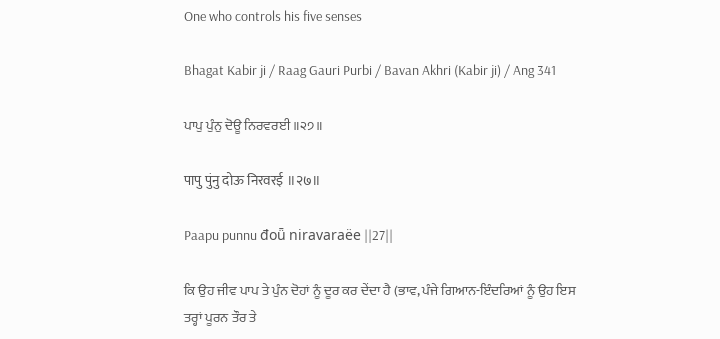One who controls his five senses

Bhagat Kabir ji / Raag Gauri Purbi / Bavan Akhri (Kabir ji) / Ang 341

ਪਾਪੁ ਪੁੰਨੁ ਦੋਊ ਨਿਰਵਰਈ ॥੨੭॥

पापु पुंनु दोऊ निरवरई ॥२७॥

Paapu punnu đoǖ niravaraëe ||27||

ਕਿ ਉਹ ਜੀਵ ਪਾਪ ਤੇ ਪੁੰਨ ਦੋਹਾਂ ਨੂੰ ਦੂਰ ਕਰ ਦੇਂਦਾ ਹੈ (ਭਾਵ, ਪੰਜੇ ਗਿਆਨ-ਇੰਦਰਿਆਂ ਨੂੰ ਉਹ ਇਸ ਤਰ੍ਹਾਂ ਪੂਰਨ ਤੌਰ ਤੇ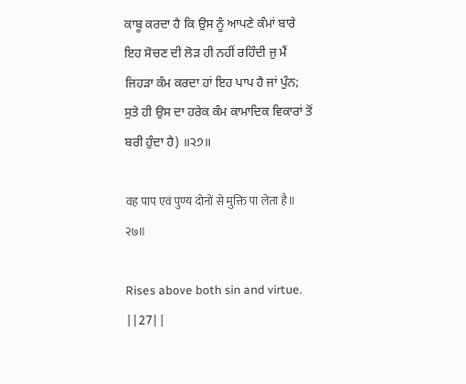ਕਾਬੂ ਕਰਦਾ ਹੈ ਕਿ ਉਸ ਨੂੰ ਆਪਣੇ ਕੰਮਾਂ ਬਾਰੇ ਇਹ ਸੋਚਣ ਦੀ ਲੋੜ ਹੀ ਨਹੀਂ ਰਹਿੰਦੀ ਜੁ ਮੈਂ ਜਿਹੜਾ ਕੰਮ ਕਰਦਾ ਹਾਂ ਇਹ ਪਾਪ ਹੈ ਜਾਂ ਪੁੰਨ; ਸੁਤੇ ਹੀ ਉਸ ਦਾ ਹਰੇਕ ਕੰਮ ਕਾਮਾਦਿਕ ਵਿਕਾਰਾਂ ਤੋਂ ਬਰੀ ਹੁੰਦਾ ਹੈ) ॥੨੭॥

वह पाप एवं पुण्य दोनों से मुक्ति पा लेता है॥ २७॥

Rises above both sin and virtue. ||27||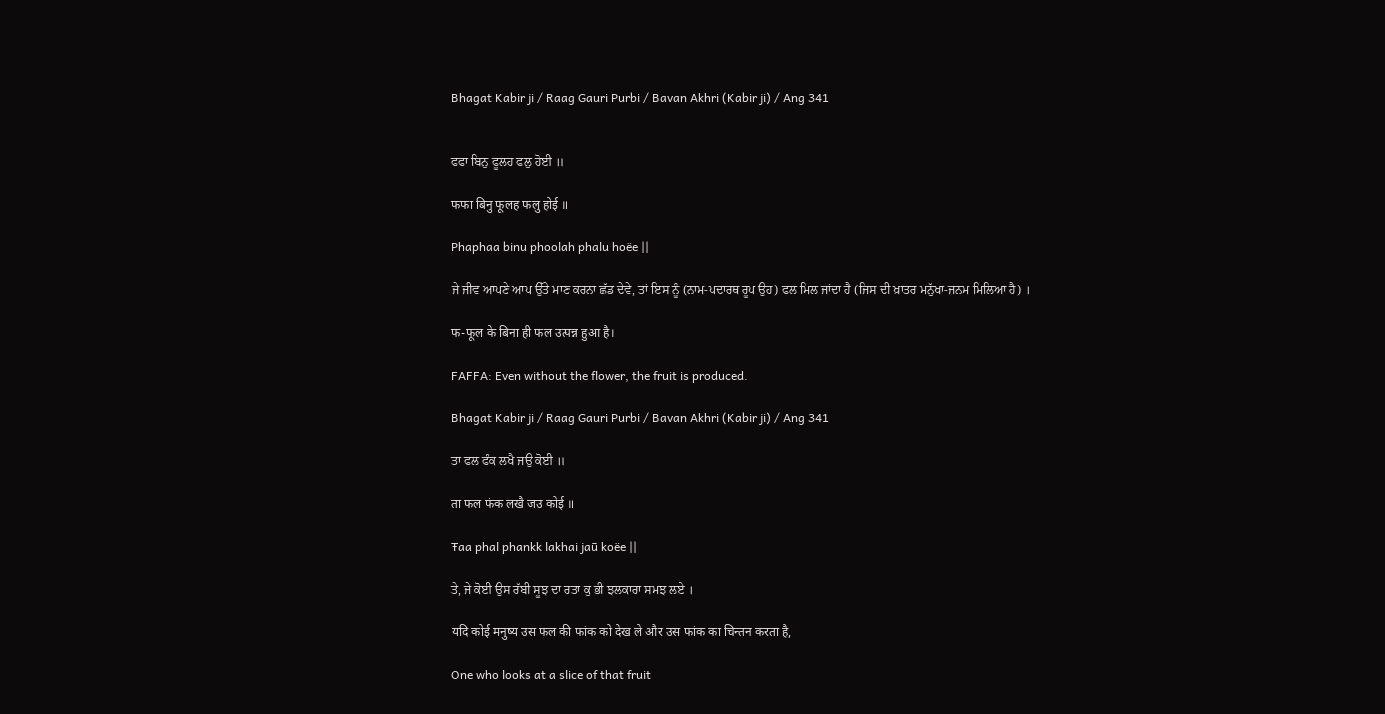Bhagat Kabir ji / Raag Gauri Purbi / Bavan Akhri (Kabir ji) / Ang 341


ਫਫਾ ਬਿਨੁ ਫੂਲਹ ਫਲੁ ਹੋਈ ॥

फफा बिनु फूलह फलु होई ॥

Phaphaa binu phoolah phalu hoëe ||

ਜੇ ਜੀਵ ਆਪਣੇ ਆਪ ਉੱਤੇ ਮਾਣ ਕਰਨਾ ਛੱਡ ਦੇਵੇ, ਤਾਂ ਇਸ ਨੂੰ (ਨਾਮ-ਪਦਾਰਥ ਰੂਪ ਉਹ) ਫਲ ਮਿਲ ਜਾਂਦਾ ਹੈ (ਜਿਸ ਦੀ ਖ਼ਾਤਰ ਮਨੁੱਖਾ-ਜਨਮ ਮਿਲਿਆ ਹੈ) ।

फ-फूल के बिना ही फल उत्पन्न हुआ है।

FAFFA: Even without the flower, the fruit is produced.

Bhagat Kabir ji / Raag Gauri Purbi / Bavan Akhri (Kabir ji) / Ang 341

ਤਾ ਫਲ ਫੰਕ ਲਖੈ ਜਉ ਕੋਈ ॥

ता फल फंक लखै जउ कोई ॥

Ŧaa phal phankk lakhai jaū koëe ||

ਤੇ, ਜੇ ਕੋਈ ਉਸ ਰੱਬੀ ਸੂਝ ਦਾ ਰਤਾ ਕੁ ਭੀ ਝਲਕਾਰਾ ਸਮਝ ਲਏ ।

यदि कोई मनुष्य उस फल की फांक को देख ले और उस फांक का चिन्तन करता है,

One who looks at a slice of that fruit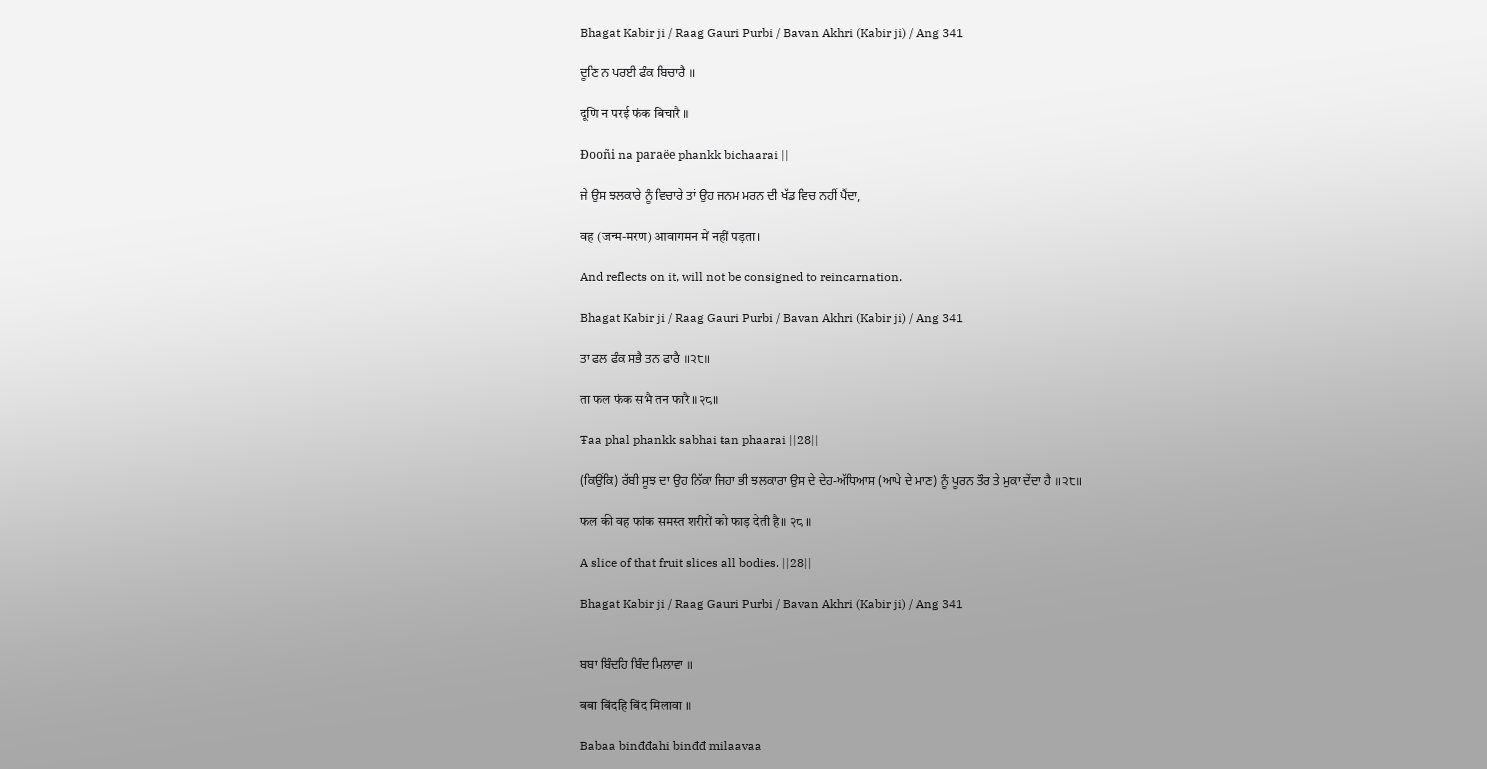Bhagat Kabir ji / Raag Gauri Purbi / Bavan Akhri (Kabir ji) / Ang 341

ਦੂਣਿ ਨ ਪਰਈ ਫੰਕ ਬਿਚਾਰੈ ॥

दूणि न परई फंक बिचारै ॥

Đooñi na paraëe phankk bichaarai ||

ਜੇ ਉਸ ਝਲਕਾਰੇ ਨੂੰ ਵਿਚਾਰੇ ਤਾਂ ਉਹ ਜਨਮ ਮਰਨ ਦੀ ਖੱਡ ਵਿਚ ਨਹੀਂ ਪੈਂਦਾ,

वह (जन्म-मरण) आवागमन में नहीं पड़ता।

And reflects on it, will not be consigned to reincarnation.

Bhagat Kabir ji / Raag Gauri Purbi / Bavan Akhri (Kabir ji) / Ang 341

ਤਾ ਫਲ ਫੰਕ ਸਭੈ ਤਨ ਫਾਰੈ ॥੨੮॥

ता फल फंक सभै तन फारै ॥२८॥

Ŧaa phal phankk sabhai ŧan phaarai ||28||

(ਕਿਉਂਕਿ) ਰੱਬੀ ਸੂਝ ਦਾ ਉਹ ਨਿੱਕਾ ਜਿਹਾ ਭੀ ਝਲਕਾਰਾ ਉਸ ਦੇ ਦੇਹ-ਅੱਧਿਆਸ (ਆਪੇ ਦੇ ਮਾਣ) ਨੂੰ ਪੂਰਨ ਤੌਰ ਤੇ ਮੁਕਾ ਦੇਂਦਾ ਹੈ ॥੨੮॥

फल की वह फांक समस्त शरीरों को फाड़ देती है॥ २८ ॥

A slice of that fruit slices all bodies. ||28||

Bhagat Kabir ji / Raag Gauri Purbi / Bavan Akhri (Kabir ji) / Ang 341


ਬਬਾ ਬਿੰਦਹਿ ਬਿੰਦ ਮਿਲਾਵਾ ॥

बबा बिंदहि बिंद मिलावा ॥

Babaa binđđahi binđđ milaavaa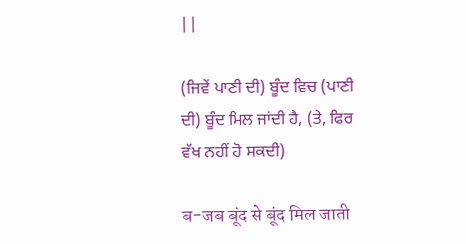||

(ਜਿਵੇਂ ਪਾਣੀ ਦੀ) ਬੂੰਦ ਵਿਚ (ਪਾਣੀ ਦੀ) ਬੂੰਦ ਮਿਲ ਜਾਂਦੀ ਹੈ, (ਤੇ, ਫਿਰ ਵੱਖ ਨਹੀਂ ਹੋ ਸਕਦੀ)

ब-जब बूंद से बूंद मिल जाती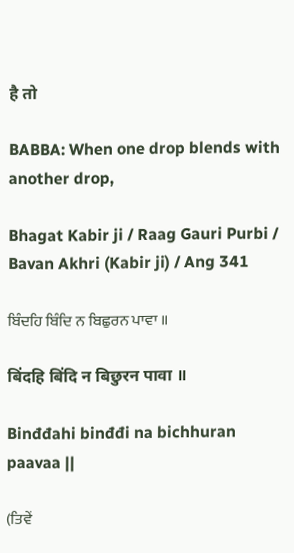है तो

BABBA: When one drop blends with another drop,

Bhagat Kabir ji / Raag Gauri Purbi / Bavan Akhri (Kabir ji) / Ang 341

ਬਿੰਦਹਿ ਬਿੰਦਿ ਨ ਬਿਛੁਰਨ ਪਾਵਾ ॥

बिंदहि बिंदि न बिछुरन पावा ॥

Binđđahi binđđi na bichhuran paavaa ||

(ਤਿਵੇਂ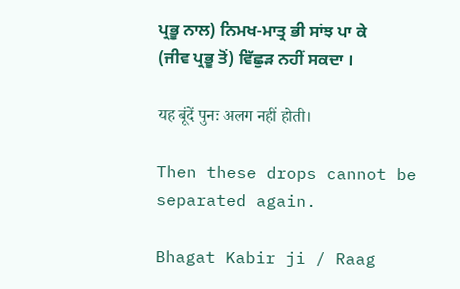ਪ੍ਰਭੂ ਨਾਲ) ਨਿਮਖ-ਮਾਤ੍ਰ ਭੀ ਸਾਂਝ ਪਾ ਕੇ (ਜੀਵ ਪ੍ਰਭੂ ਤੋਂ) ਵਿੱਛੁੜ ਨਹੀਂ ਸਕਦਾ ।

यह बूंदें पुनः अलग नहीं होती।

Then these drops cannot be separated again.

Bhagat Kabir ji / Raag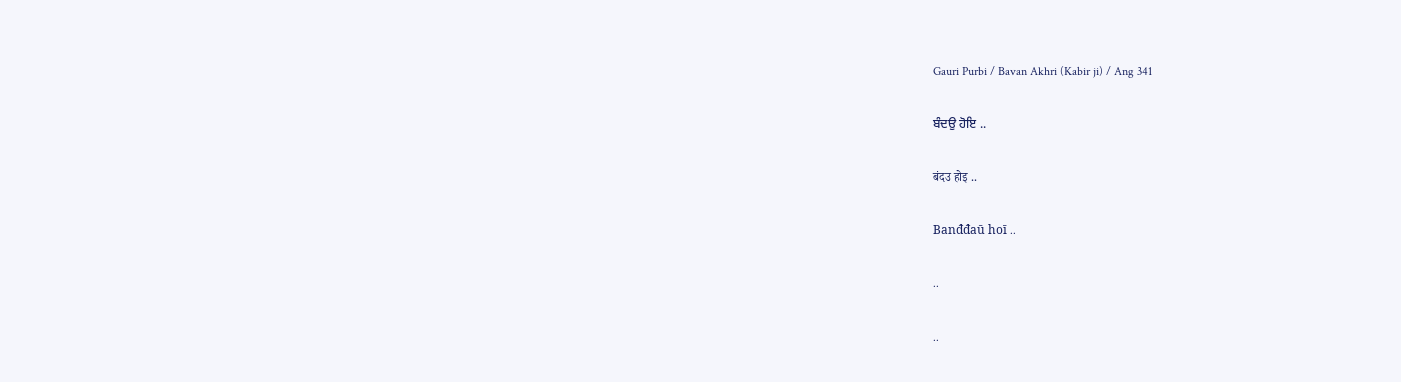Gauri Purbi / Bavan Akhri (Kabir ji) / Ang 341

ਬੰਦਉ ਹੋਇ ..

बंदउ होइ ..

Banđđaū hoī ..

..

..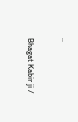..

Bhagat Kabir ji /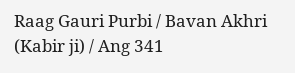Raag Gauri Purbi / Bavan Akhri (Kabir ji) / Ang 341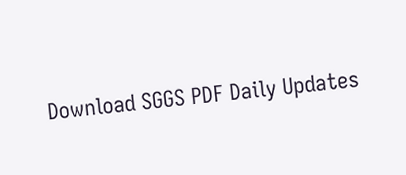Download SGGS PDF Daily Updates